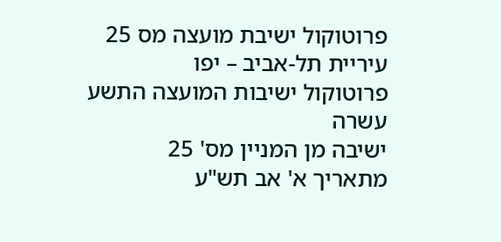פרוטוקול ישיבת מועצה מס 25
עיריית תל-אביב – יפו
פרוטוקול ישיבות המועצה התשע עשרה
ישיבה מן המניין מס' 25
מתאריך א' אב תש"ע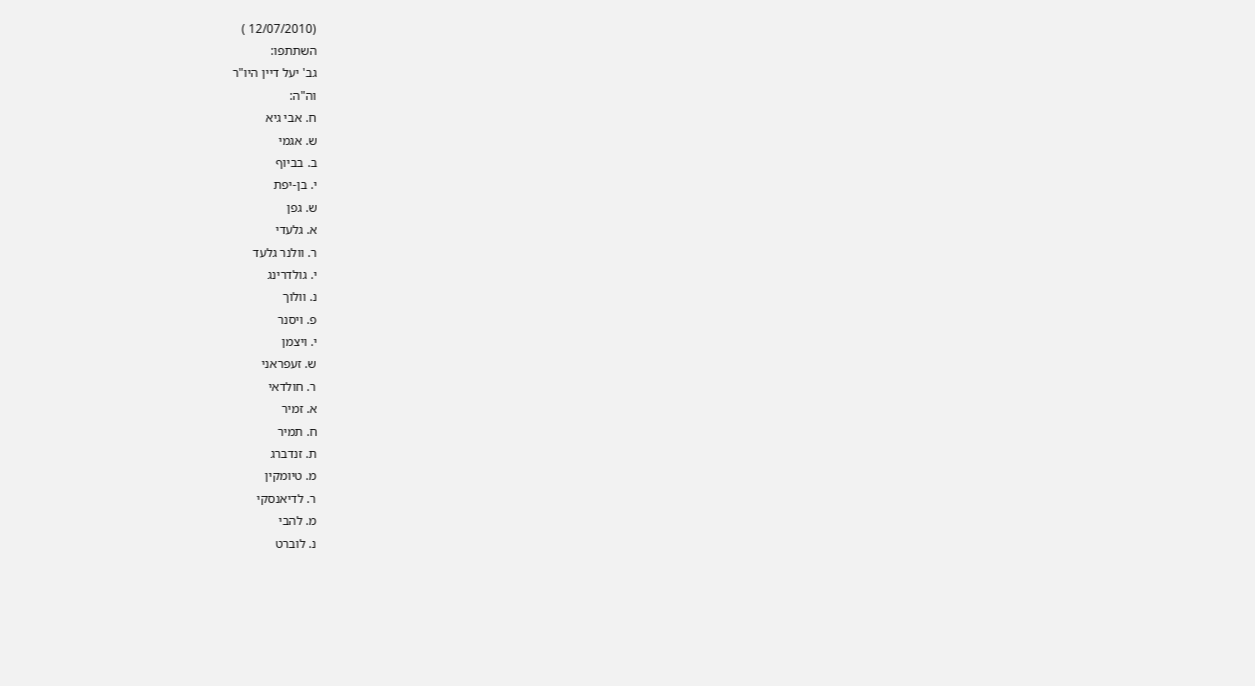(12/07/2010 )
השתתפו:
גב' יעל דיין היו"ר
וה"ה:
ח. אבי גיא
ש. אגמי
ב. בביוף
י. בן-יפת
ש. גפן
א. גלעדי
ר. וולנר גלעד
י. גולדרינג
נ. וולוך
פ. ויסנר
י. ויצמן
ש. זעפראני
ר. חולדאי
א. זמיר
ח. תמיר
ת. זנדברג
מ. טיומקין
ר. לדיאנסקי
מ. להבי
נ. לוברט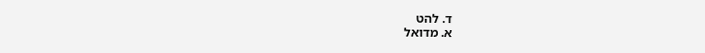ד. להט
א. מדואל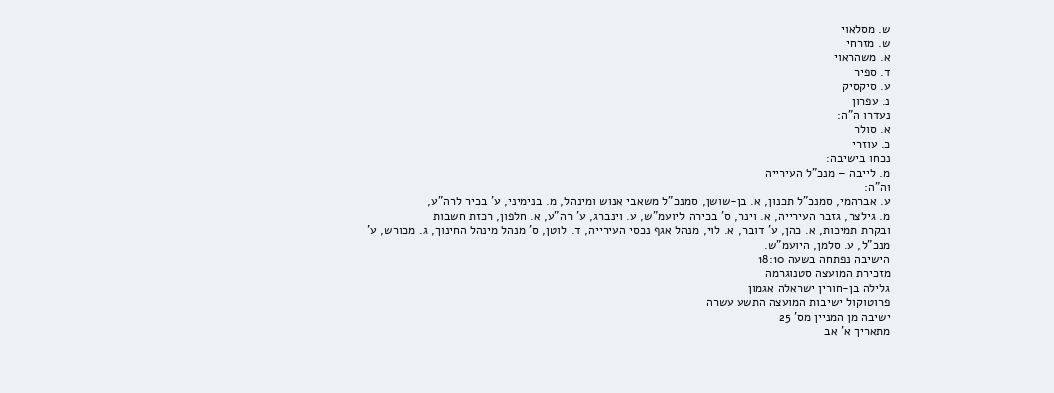ש. מסלאוי
ש. מזרחי
א. משהראוי
ד. ספיר
ע. סיקסיק
נ. עפרון
נעדרו ה"ה:
א. סולר
כ. עוזרי
נכחו בישיבה:
מ. לייבה – מנכ"ל העירייה
וה"ה:
ע. אברהמי, סמנכ"ל תכנון, א. בן-שושן, סמנכ"ל משאבי אנוש ומינהל, מ. בנימיני, ע' בכיר לרה"ע,
מ. גילצר, גזבר העירייה, א. וינר, ס' בכירה ליועמ"ש, ע. וינברג, ע' רה"ע, א. חלפון, רכזת חשבות
ובקרת תמיכות, א. כהן, ע' דובר, א. לוי, מנהל אגף נכסי העירייה, ד. לוטן, ס' מנהל מינהל החינוך, ג. מכורש, ע' מנכ"ל, ע. סלמן, היועמ"ש.
הישיבה נפתחה בשעה 18:10
מזכירת המועצה סטנוגרמה
גלילה בן-חורין ישראלה אגמון
פרוטוקול ישיבות המועצה התשע עשרה
ישיבה מן המניין מס' 25
מתאריך א' אב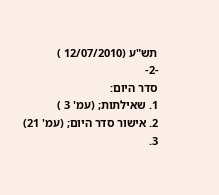תש"ע (12/07/2010 )
-2-
סדר היום:
1. שאילתות; (עמ' 3 )
2. אישור סדר היום; (עמ' 21)
3.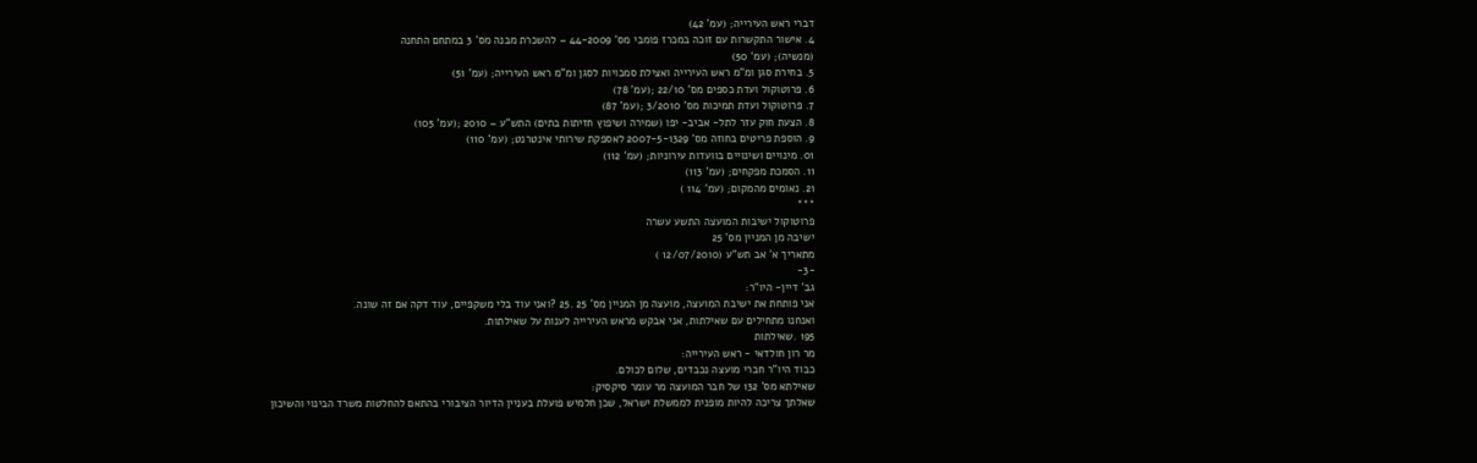דברי ראש העירייה; (עמ' 42)
4. אישור התקשרות עם זוכה במכרז פומבי מס' 44-2009 – להשכרת מבנה מס' 3 במתחם התחנה
(מנשיה); (עמ' 50)
5. בחירת סגן ומ"מ ראש העירייה ואצילת סמכויות לסגן ומ"מ ראש העירייה; (עמ' 51)
6. פרוטוקול ועדת כספים מס' 22/10 ;(עמ' 78)
7. פרוטוקול ועדת תמיכות מס' 3/2010 ;(עמ' 87)
8. הצעת חוק עזר לתל- אביב- יפו (שמירה ושיפוץ חזיתות בתים) התש"ע – 2010 ;(עמ' 105)
9. הוספת פריטים בחוזה מס' 2007-5-1329 לאספקת שירותי אינטרנט; (עמ' 110)
01. מינויים ושינויים בוועדות עירוניות; (עמ' 112)
11. הסמכת מפקחים; (עמ' 113)
21. נאומים מהמקום; (עמ' 114 )
***
פרוטוקול ישיבות המועצה התשע עשרה
ישיבה מן המניין מס' 25
מתאריך א' אב תש"ע (12/07/2010 )
-3-
גב' דיין- היו"ר:
אני פותחת את ישיבת המועצה, מועצה מן המניין מס' 25 .25 ?ואני עוד בלי משקפיים, עוד דקה אם זה שונה.
ואנחנו מתחילים עם שאילתות, אני אבקש מראש העירייה לענות על שאילתות.
195 .שאילתות
מר רון חולדאי - ראש העירייה:
כבוד היו"ר חברי מועצה נכבדים, שלום לכולם.
שאילתא מס' 132 של חבר המועצה מר עומר סיקסיק:
שאלתך צריכה להיות מופנית לממשלת ישראל, שכן חלמיש פועלת בעניין הדיור הציבורי בהתאם להחלטות משרד הבינוי והשיכון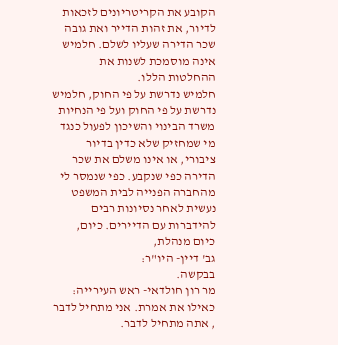הקובע את הקריטריונים לזכאות לדיור, את זהות הדייר ואת גובה שכר הדירה שעליו לשלם. חלמיש אינה מוסמכת לשנות את ההחלטות הללו.
חלמיש נדרשת על פי החוק, חלמיש נדרשת על פי החוק ועל פי הנחיות משרד הבינוי והשיכון לפעול כנגד מי שמחזיק שלא כדין בדיור ציבורי, או אינו משלם את שכר הדירה כפי שנקבע. כפי שנמסר לי מהחברה הפנייה לבית המשפט נעשית לאחר נסיונות רבים להידברות עם הדיירים. כיום, כיום מנהלת,
גב' דיין- היו"ר:
בבקשה.
מר רון חולדאי- ראש העירייה:
כאילו את אמרת. אני מתחיל לדבר , אתה מתחיל לדבר.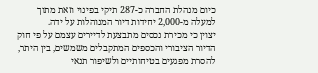כיום מנהלת החברה כ-287 תיקי בפינוי וזאת מתוך למעלה מ-2,000 יחידות דיור המנוהלות על ידה.
יצוין כי מכירת נכסים מתבצעת לדיירים עצמם על פי חוק הדיור הציבורי והכספים המתקבלים משמשים, בין היתר, להסרת מפגעים בטיחותיים ולשיפור תנאי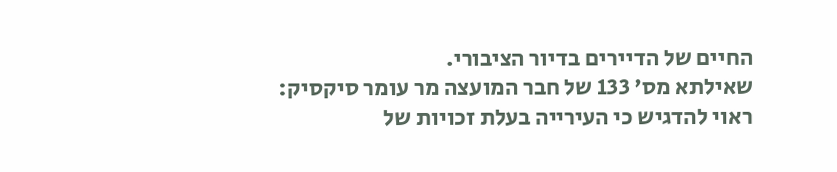החיים של הדיירים בדיור הציבורי.
שאילתא מס' 133 של חבר המועצה מר עומר סיקסיק:
ראוי להדגיש כי העירייה בעלת זכויות של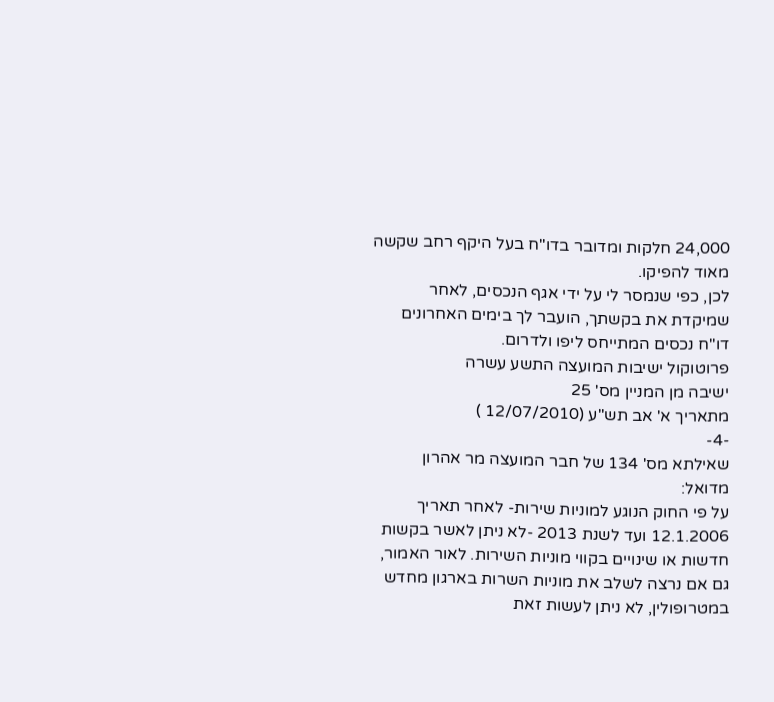24,000 חלקות ומדובר בדו"ח בעל היקף רחב שקשה מאוד להפיקו.
לכן, כפי שנמסר לי על ידי אגף הנכסים, לאחר שמיקדת את בקשתך, הועבר לך בימים האחרונים דו"ח נכסים המתייחס ליפו ולדרום.
פרוטוקול ישיבות המועצה התשע עשרה
ישיבה מן המניין מס' 25
מתאריך א' אב תש"ע (12/07/2010 )
-4-
שאילתא מס' 134 של חבר המועצה מר אהרון מדואל:
על פי החוק הנוגע למוניות שירות- לאחר תאריך 12.1.2006 ועד לשנת 2013 -לא ניתן לאשר בקשות חדשות או שינויים בקווי מוניות השירות. לאור האמור, גם אם נרצה לשלב את מוניות השרות בארגון מחדש במטרופולין, לא ניתן לעשות זאת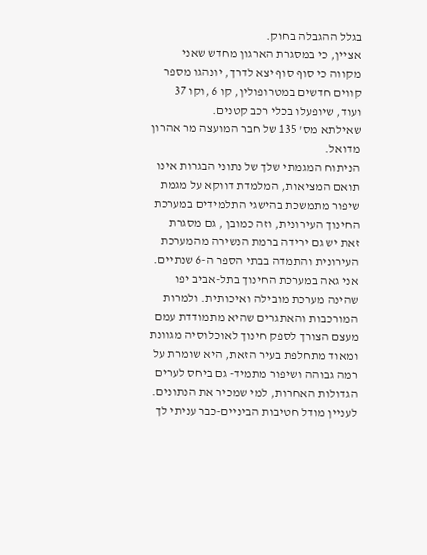בגלל ההגבלה בחוק.
אציין, כי במסגרת הארגון מחדש שאני מקווה כי סוף סוף יצא לדרך, יונהגו מספר קווים חדשים במטרופולין, קו 6 ,וקו 37 ועוד, שיופעלו בכלי רכב קטנים.
שאילתא מס' 135 של חבר המועצה מר אהרון מדואל.
הניתוח המגמתי שלך של נתוני הבגרות אינו תואם המציאות, המלמדת דווקא על מגמת שיפור מתמשכת בהישגי התלמידים במערכת החינוך העירונית, וזה כמובן , גם מסגרת זאת יש גם ירידה ברמת הנשירה מהמערכת העירונית והתמדה בבתי הספר ה-6 שנתיים.
אני גאה במערכת החינוך בתל-אביב יפו שהינה מערכת מובילה ואיכותית. ולמרות המורכבות והאתגרים שהיא מתמודדת עמם מעצם הצורך לספק חינוך לאוכלוסיה מגוונת ומאוד מתחלפת בעיר הזאת, היא שומרת על רמה גבוהה ושיפור מתמיד- גם ביחס לערים הגדולות האחרות, למי שמכיר את הנתונים.
לעניין מודל חטיבות הביניים-כבר עניתי לך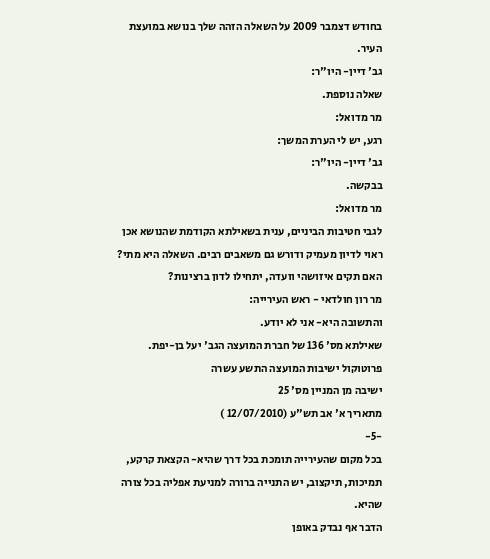בחודש דצמבר 2009 על השאלה הזהה שלך בנושא במועצת העיר.
גב' דיין- היו"ר:
שאלה נוספת.
מר מדואל:
רגע, יש לי הערת המשך:
גב' דיין- היו"ר:
בבקשה.
מר מדואל:
לגבי חטיבות הביניים, ענית בשאילתא הקודמת שהנושא אכן ראוי לדיון מעמיק ודורש גם משאבים רבים. השאלה היא מתי? האם תקים איזושהי וועדה, יתחילו לדון ברצינות?
מר רון חולדאי - ראש העירייה:
והתשובה היא- אני לא יודע.
שאילתא מס' 136 של חברת המועצה הגב' יעל בן-יפת.
פרוטוקול ישיבות המועצה התשע עשרה
ישיבה מן המניין מס' 25
מתאריך א' אב תש"ע (12/07/2010 )
-5-
בכל מקום שהעירייה תומכת בכל דרך שהיא- הקצאת קרקע, תמיכות, תיקצוב, יש התנייה ברורה למניעת אפליה בכל צורה שהיא.
הדבר אף נבדק באופן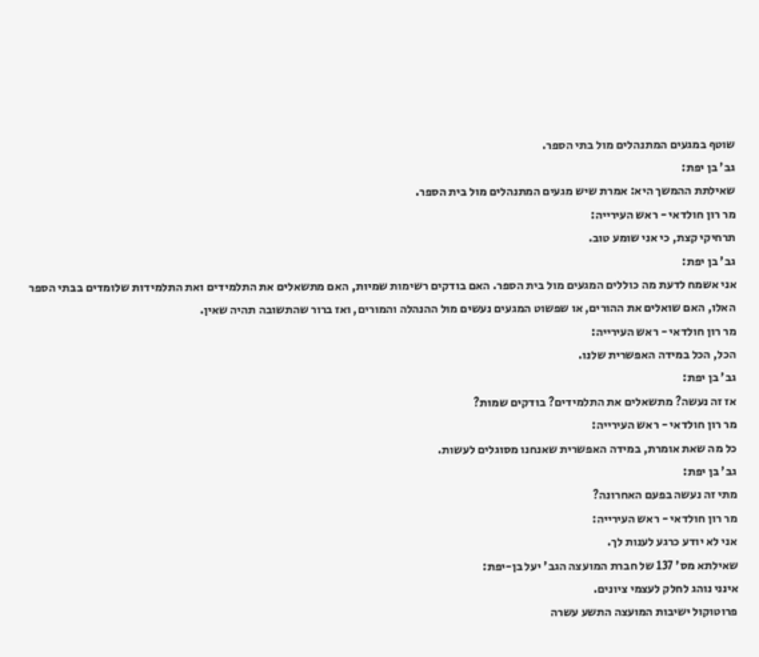שוטף במגעים המתנהלים מול בתי הספר.
גב' בן יפת:
שאילתת ההמשך היא: אמרת שיש מגעים המתנהלים מול בית הספר.
מר רון חולדאי - ראש העירייה:
תרחיקי קצת, כי אני שומע טוב.
גב' בן יפת:
אני אשמח לדעת מה כוללים המגעים מול בית הספר. האם בודקים רשימות שמיות, האם מתשאלים את התלמידים ואת התלמידות שלומדים בבתי הספר האלו, האם שואלים את ההורים, או שפשוט המגעים נעשים מול ההנהלה והמורים, ואז ברור שהתשובה תהיה שאין.
מר רון חולדאי - ראש העירייה:
הכל, הכל במידה האפשרית שלנו.
גב' בן יפת:
אז זה נעשה? מתשאלים את התלמידים? בודקים שמות?
מר רון חולדאי - ראש העירייה:
כל מה שאת אומרת, במידה האפשרית שאנחנו מסוגלים לעשות.
גב' בן יפת:
מתי זה נעשה בפעם האחרונה?
מר רון חולדאי - ראש העירייה:
אני לא יודע כרגע לענות לך.
שאילתא מס' 137 של חברת המועצה הגב' יעל בן-יפת:
אינני נוהג לחלק לעצמי ציונים.
פרוטוקול ישיבות המועצה התשע עשרה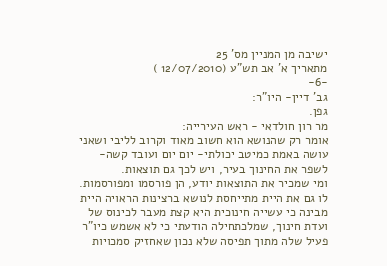ישיבה מן המניין מס' 25
מתאריך א' אב תש"ע (12/07/2010 )
-6-
גב' דיין- היו"ר:
גפן.
מר רון חולדאי - ראש העירייה:
אומר רק שהנושא הוא חשוב מאוד וקרוב לליבי ושאני עושה באמת כמיטב יכולתי- יום יום ועובד קשה- לשפר את החינוך בעיר, ויש לכך גם תוצאות.
ומי שמכיר את התוצאות יודע, הן פורסמו ומפורסמות. לו גם את היית מתייחסת לנושא ברצינות הראויה היית מבינה כי עשייה חינוכית היא קצת מעבר לכינוס של ועדת חינוך, שמלכתחילה הודעתי כי לא אשמש כיו"ר פעיל שלה מתוך תפיסה שלא נכון שאחזיק סמכויות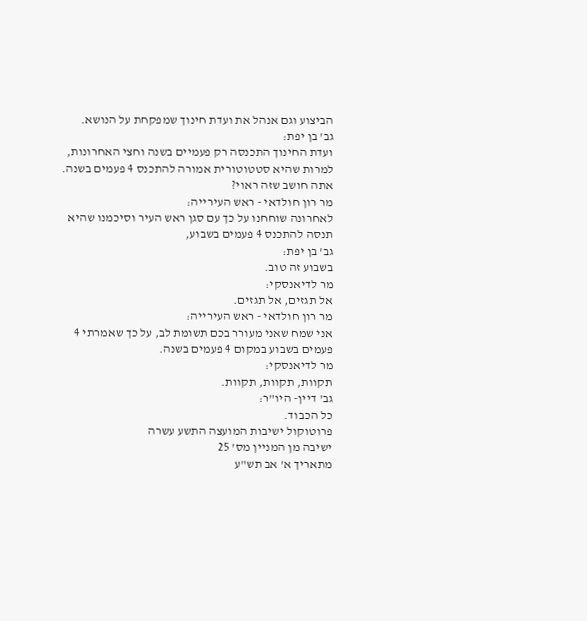הביצוע וגם אנהל את ועדת חינוך שמפקחת על הנושא.
גב' בן יפת:
ועדת החינוך התכנסה רק פעמיים בשנה וחצי האחרונות, למרות שהיא סטטוטורית אמורה להתכנס 4 פעמים בשנה. אתה חושב שזה ראוי?
מר רון חולדאי - ראש העירייה:
לאחרונה שוחחנו על כך עם סגן ראש העיר וסיכמנו שהיא תנסה להתכנס 4 פעמים בשבוע,
גב' בן יפת:
בשבוע זה טוב.
מר לדיאנסקי:
אל תגזים, אל תגזים.
מר רון חולדאי - ראש העירייה:
אני שמח שאני מעורר בכם תשומת לב, על כך שאמרתי 4 פעמים בשבוע במקום 4 פעמים בשנה.
מר לדיאנסקי:
תקוות, תקוות, תקוות.
גב' דיין- היו"ר:
כל הכבוד.
פרוטוקול ישיבות המועצה התשע עשרה
ישיבה מן המניין מס' 25
מתאריך א' אב תש"ע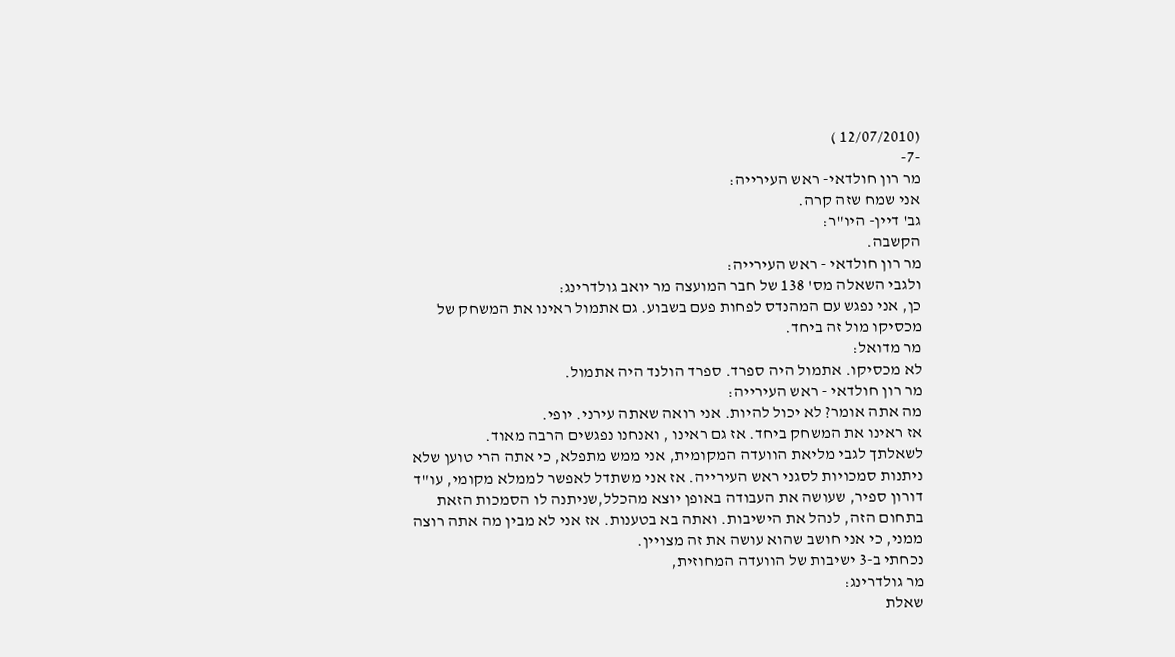(12/07/2010 )
-7-
מר רון חולדאי- ראש העירייה:
אני שמח שזה קרה.
גב' דיין- היו"ר:
הקשבה.
מר רון חולדאי - ראש העירייה:
ולגבי השאלה מס' 138 של חבר המועצה מר יואב גולדרינג:
כן, אני נפגש עם המהנדס לפחות פעם בשבוע. גם אתמול ראינו את המשחק של מכסיקו מול זה ביחד.
מר מדואל:
לא מכסיקו. אתמול היה ספרד. ספרד הולנד היה אתמול.
מר רון חולדאי - ראש העירייה:
מה אתה אומר? לא יכול להיות. אני רואה שאתה עירני. יופי.
אז ראינו את המשחק ביחד. אז גם ראינו , ואנחנו נפגשים הרבה מאוד.
לשאלתך לגבי מליאת הוועדה המקומית, אני ממש מתפלא, כי אתה הרי טוען שלא ניתנות סמכויות לסגני ראש העירייה. אז אני משתדל לאפשר לממלא מקומי, עו"ד דורון ספיר, שעושה את העבודה באופן יוצא מהכלל,שניתנה לו הסמכות הזאת בתחום הזה, לנהל את הישיבות. ואתה בא בטענות. אז אני לא מבין מה אתה רוצה ממני, כי אני חושב שהוא עושה את זה מצויין.
נכחתי ב-3 ישיבות של הוועדה המחוזית,
מר גולדרינג:
שאלת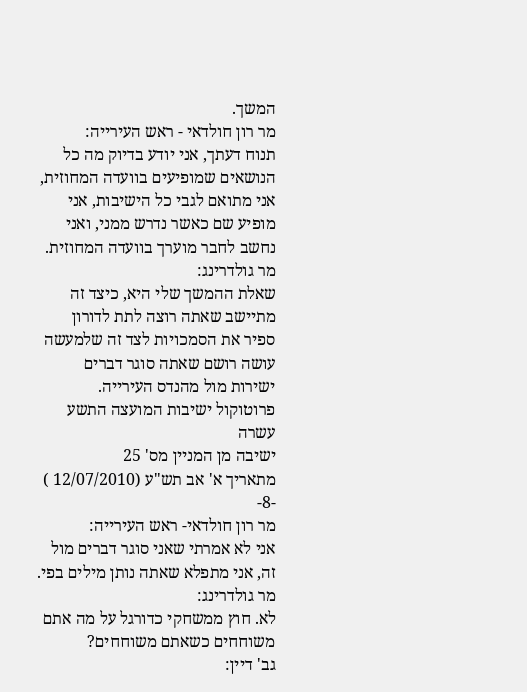המשך.
מר רון חולדאי - ראש העירייה:
תנוח דעתך, אני יודע בדיוק מה כל הנושאים שמופיעים בוועדה המחוזית, אני מתואם לגבי כל הישיבות, אני מופיע שם כאשר נדרש ממני, ואני נחשב לחבר מוערך בוועדה המחוזית.
מר גולדרינג:
שאלת ההמשך שלי היא, כיצד זה מתיישב שאתה רוצה לתת לדורון ספיר את הסמכויות לצד זה שלמעשה עושה רושם שאתה סוגר דברים ישירות מול מהנדס העירייה.
פרוטוקול ישיבות המועצה התשע עשרה
ישיבה מן המניין מס' 25
מתאריך א' אב תש"ע (12/07/2010 )
-8-
מר רון חולדאי- ראש העירייה:
אני לא אמרתי שאני סוגר דברים מול זה, אני מתפלא שאתה נותן מילים בפי.
מר גולדרינג:
לא. חוץ ממשחקי כדורגל על מה אתם משוחחים כשאתם משוחחים?
גב' דיין: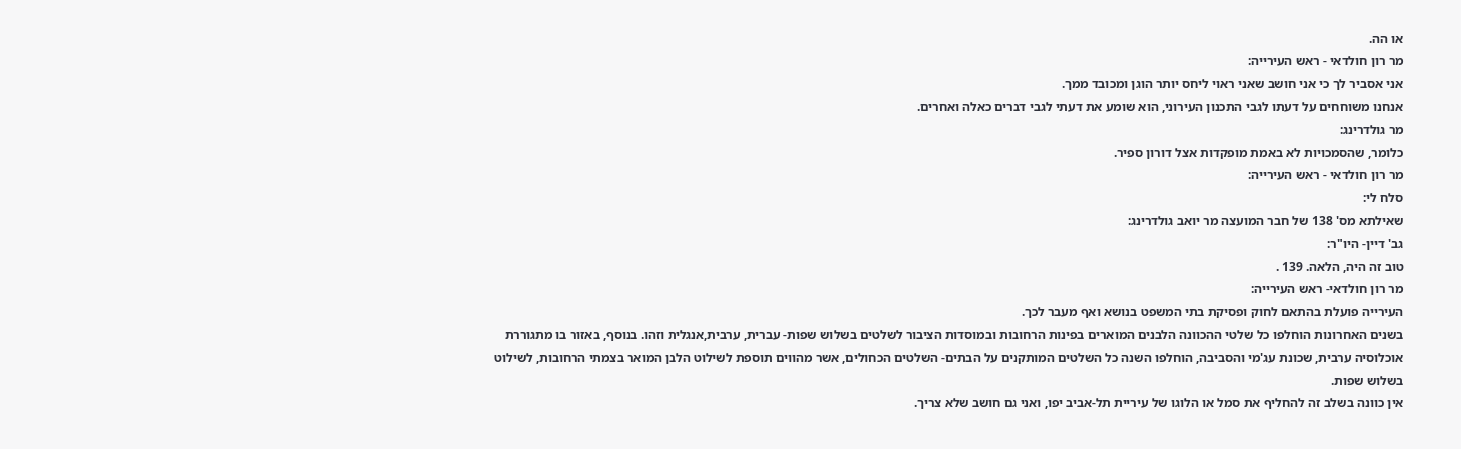או הה.
מר רון חולדאי - ראש העירייה:
אני אסביר לך כי אני חושב שאני ראוי ליחס יותר הוגן ומכובד ממך.
אנחנו משוחחים על דעתו לגבי התכנון העירוני, הוא שומע את דעתי לגבי דברים כאלה ואחרים.
מר גולדרינג:
כלומר, שהסמכויות לא באמת מופקדות אצל דורון ספיר.
מר רון חולדאי - ראש העירייה:
סלח לי:
שאילתא מס' 138 של חבר המועצה מר יואב גולדרינג:
גב' דיין- היו"ר:
טוב זה היה, הלאה. 139 .
מר רון חולדאי- ראש העירייה:
העירייה פועלת בהתאם לחוק ופסיקת בתי המשפט בנושא ואף מעבר לכך.
בשנים האחרונות הוחלפו כל שלטי ההכוונה הלבנים המוארים בפינות הרחובות ובמוסדות הציבור לשלטים בשלוש שפות- עברית, ערבית,אנגלית וזהו. בנוסף, באזור בו מתגוררת אוכלוסיה ערבית, שכונת עג'מי והסביבה, הוחלפו השנה כל השלטים המותקנים על הבתים- השלטים הכחולים, אשר מהווים תוספת לשילוט הלבן המואר בצמתי הרחובות, לשילוט בשלוש שפות.
אין כוונה בשלב זה להחליף את סמל או הלוגו של עיריית תל-אביב יפו, ואני גם חושב שלא צריך.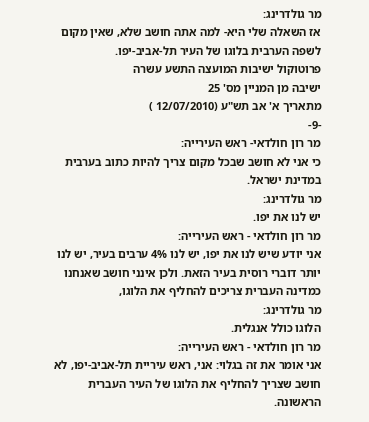מר גולדרינג:
אז השאלה שלי היא- למה אתה חושב שלא, שאין מקום לשפה הערבית בלוגו של העיר תל-אביב-יפו.
פרוטוקול ישיבות המועצה התשע עשרה
ישיבה מן המניין מס' 25
מתאריך א' אב תש"ע (12/07/2010 )
-9-
מר רון חולדאי- ראש העירייה:
כי אני לא חושב שבכל מקום צריך להיות כתוב בערבית במדינת ישראל.
מר גולדרינג:
יש לנו את יפו.
מר רון חולדאי - ראש העירייה:
אני יודע שיש לנו את יפו, יש לנו 4% ערבים בעיר, יש לנו יותר דוברי רוסית בעיר הזאת. ולכן אינני חושב שאנחנו כמדינה העברית צריכים להחליף את הלוגו,
מר גולדרינג:
הלוגו כולל אנגלית.
מר רון חולדאי - ראש העירייה:
אני אומר את זה בגלוי: אני, ראש עיריית תל-אביב-יפו, לא חושב שצריך להחליף את הלוגו של העיר העברית הראשונה.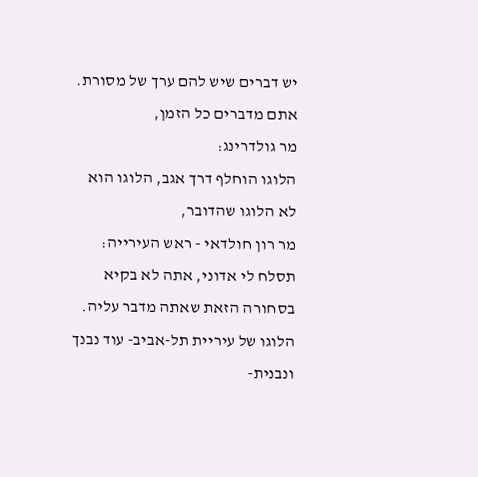יש דברים שיש להם ערך של מסורת. אתם מדברים כל הזמן,
מר גולדרינג:
הלוגו הוחלף דרך אגב, הלוגו הוא לא הלוגו שהדובר,
מר רון חולדאי - ראש העירייה:
תסלח לי אדוני, אתה לא בקיא בסחורה הזאת שאתה מדבר עליה. הלוגו של עיריית תל-אביב- עוד נבנך ונבנית-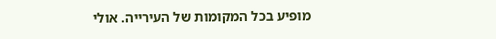מופיע בכל המקומות של העירייה. אולי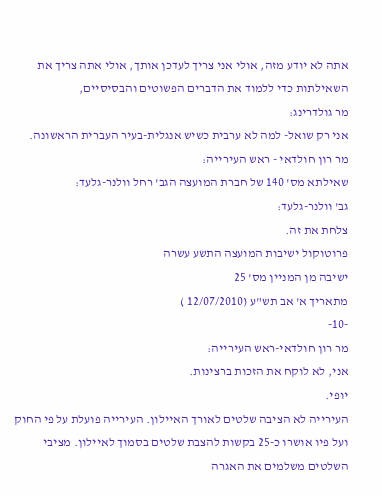אתה לא יודע מזה, אולי אני צריך לעדכן אותך, אולי אתה צריך את השאילתות כדי ללמוד את הדברים הפשוטים והבסיסיים,
מר גולדרינג:
אני רק שואל- למה לא ערבית כשיש אנגלית-בעיר העברית הראשונה.
מר רון חולדאי - ראש העירייה:
שאילתא מס' 140 של חברת המועצה הגב' רחל וולנר-גלעד:
גב' וולנר-גלעד:
צלחת את זה.
פרוטוקול ישיבות המועצה התשע עשרה
ישיבה מן המניין מס' 25
מתאריך א' אב תש"ע (12/07/2010 )
-10-
מר רון חולדאי-ראש העירייה:
אני, לא לוקח את הזכות ברצינות.
יופי.
העירייה לא הציבה שלטים לאורך האיילון. העירייה פועלת על פי החוק ועל פיו אושרו כ-25 בקשות להצבת שלטים בסמוך לאיילון. מציבי השלטים משלמים את האגרה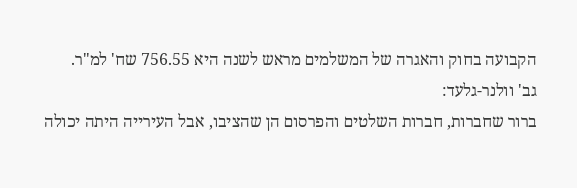הקבועה בחוק והאגרה של המשלמים מראש לשנה היא 756.55 שח' למ"ר.
גב' וולנר-גלעד:
ברור שחברות, חברות השלטים והפרסום הן שהציבו, אבל העירייה היתה יכולה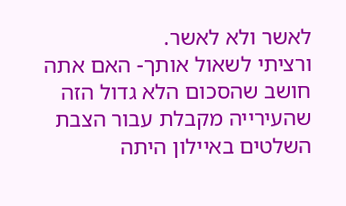לאשר ולא לאשר.
ורציתי לשאול אותך- האם אתה חושב שהסכום הלא גדול הזה שהעירייה מקבלת עבור הצבת השלטים באיילון היתה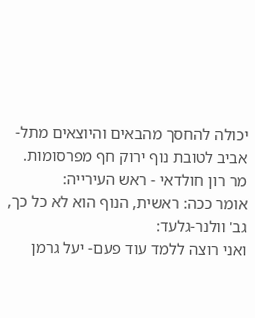יכולה להחסך מהבאים והיוצאים מתל-אביב לטובת נוף ירוק חף מפרסומות.
מר רון חולדאי - ראש העירייה:
אומר ככה: ראשית, הנוף הוא לא כל כך,
גב' וולנר-גלעד:
ואני רוצה ללמד עוד פעם- יעל גרמן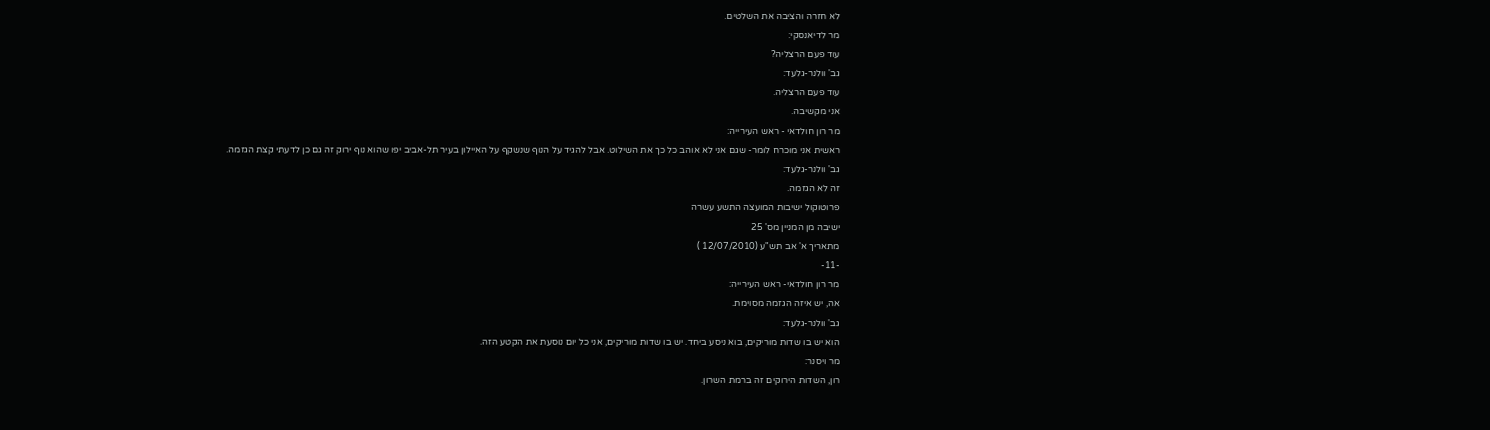לא חזרה והציבה את השלטים.
מר לדיאנסקי:
עוד פעם הרצליה?
גב' וולנר-גלעד:
עוד פעם הרצליה.
אני מקשיבה.
מר רון חולדאי - ראש העירייה:
ראשית אני מוכרח לומר- שגם אני לא אוהב כל כך את השילוט. אבל להגיד על הנוף שנשקף על האיילון בעיר תל-אביב יפו שהוא נוף ירוק זה גם כן לדעתי קצת הגזמה.
גב' וולנר-גלעד:
זה לא הגזמה.
פרוטוקול ישיבות המועצה התשע עשרה
ישיבה מן המניין מס' 25
מתאריך א' אב תש"ע (12/07/2010 )
-11-
מר רון חולדאי- ראש העירייה:
אה, יש איזה הגזמה מסוימת.
גב' וולנר-גלעד:
הוא יש בו שדות מוריקים, בוא ניסע ביחד. יש בו שדות מוריקים, אני כל יום נוסעת את הקטע הזה.
מר ויסנר:
רון, השדות הירוקים זה ברמת השרון.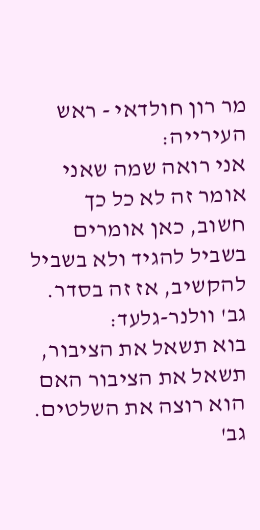מר רון חולדאי - ראש העירייה:
אני רואה שמה שאני אומר זה לא כל כך חשוב, כאן אומרים בשביל להגיד ולא בשביל להקשיב, אז זה בסדר.
גב' וולנר-גלעד:
בוא תשאל את הציבור, תשאל את הציבור האם הוא רוצה את השלטים.
גב'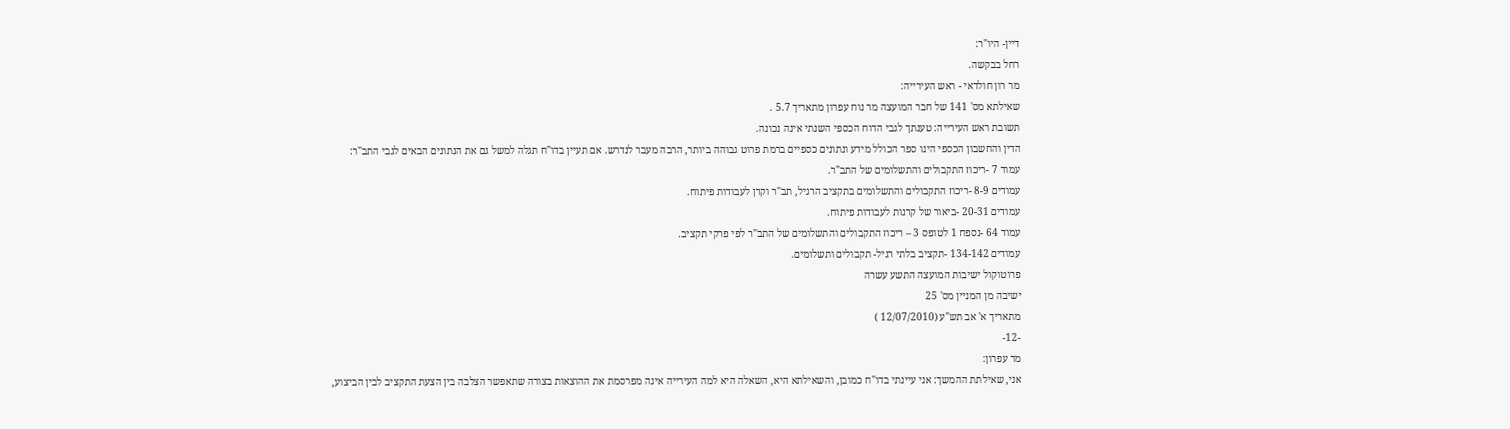דיין- היו"ר:
רחל בבקשה.
מר רון חולדאי - ראש העירייה:
שאילתא מס' 141 של חבר המועצה מר נוח עפרון מתאריך 5.7 .
תשובת ראש העירייה: טענתך לגבי הדוח הכספי השנתי אינה נכונה.
הדין והחשבון הכספי הינו ספר הכולל מידע ונתונים כספיים ברמת פרוט גבוהה ביותר, הרבה מעבר לנדרש. אם תעיין בדו"ח תגלה למשל גם את הנתונים הבאים לגבי התב"ר:
עמוד 7 -ריכוז התקבולים והתשלומים של התב"ר.
עמודים 8-9 -ריכוז התקבולים והתשלומים בתקציב הרגיל, תב"ר וקרן לעבודות פיתוח.
עמודים 20-31 -ביאור של קרנות לעבודות פיתוח.
עמוד 64 -נספח 1 לטופס 3 – ריכוז התקבולים והתשלומים של התב"ר לפי פרקי תקציב.
עמודים 134-142 -תקציב בלתי רגיל- תקבולים ותשלומים.
פרוטוקול ישיבות המועצה התשע עשרה
ישיבה מן המניין מס' 25
מתאריך א' אב תש"ע (12/07/2010 )
-12-
מר עפרון:
אני, שאילתת ההמשך: אני עיינתי בדו"ח כמובן, והשאילתא היא, השאלה היא למה העירייה אינה מפרסמת את ההוצאות בצורה שתאפשר הצלבה בין הצעת התקציב לבין הביצוע,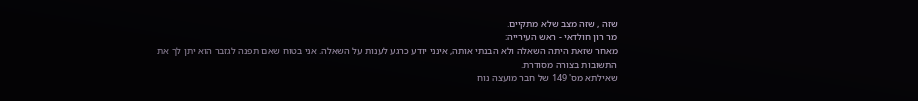שזה , שזה מצב שלא מתקיים.
מר רון חולדאי - ראש העירייה:
מאחר שזאת היתה השאלה ולא הבנתי אותה, אינני יודע כרגע לענות על השאלה. אני בטוח שאם תפנה לגזבר הוא יתן לך את התשובות בצורה מסודרת.
שאילתא מס' 149 של חבר מועצה נוח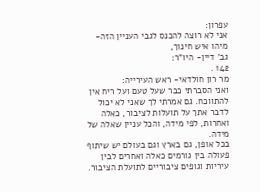עפרון:
אני לא רוצה להכנס לגבי העניין הזה- מיהו איש חינוך,
גב' דיין- היו"ר:
142 .
מר רון חולדאי- ראש העירייה:
ואני הסברתי כבר שעל טעם ועל ריח אין להתווכח. גם אמרתי לך שאני לא יכול לדבר אתך על תועלות לציבור, כאלה ואחרות, לפי מידה, והכל עניין שאלה של מידה.
בכל אופן, גם בארץ וגם בעולם יש שיתוף פעולה בין גורמים כאלה ואחרים לבין עיריות וגופים ציבוריים לתועלת הציבור.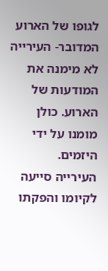לגופו של הארוע המדובר- העירייה לא מימנה את המודעות של הארוע. כולן מומנו על ידי היזמים.
העירייה סייעה לקיומו והפקתו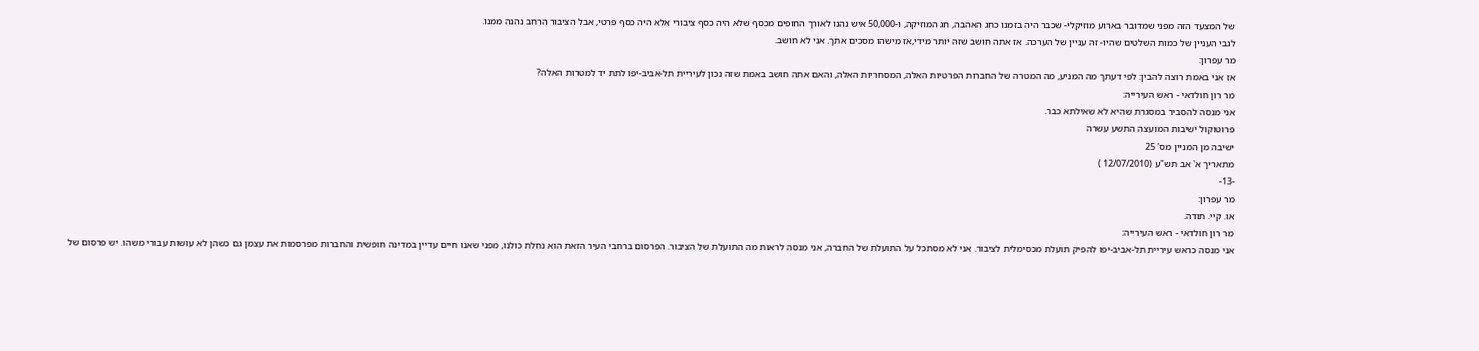של המצעד הזה מפני שמדובר בארוע מוזיקלי- שכבר היה בזמנו כחג האהבה, חג המוזיקה, ו-50,000 איש נהנו לאורך החופים מכסף שלא היה כסף ציבורי אלא היה כסף פרטי, אבל הציבור הרחב נהנה ממנו.
לגבי העניין של כמות השלטים שהיו- זה עניין של הערכה. אז אתה חושב שזה יותר מידי,אז מישהו מסכים אתך. אני לא חושב.
מר עפרון:
אז אני באמת רוצה להבין: לפי דעתך מה המניע, מה המטרה של החברות הפרטיות האלה, המסחריות האלה, והאם אתה חושב באמת שזה נכון לעיריית תל-אביב-יפו לתת יד למטרות האלה?
מר רון חולדאי - ראש העירייה:
אני מנסה להסביר במסגרת שהיא לא שאילתא כבר.
פרוטוקול ישיבות המועצה התשע עשרה
ישיבה מן המניין מס' 25
מתאריך א' אב תש"ע (12/07/2010 )
-13-
מר עפרון:
או. קיי. תודה.
מר רון חולדאי - ראש העירייה:
אני מנסה כראש עיריית תל-אביב-יפו להפיק תועלת מכסימלית לציבור. אני לא מסתכל על התועלת של החברה, אני מנסה לראות מה התועלת של הציבור. הפרסום ברחבי העיר הזאת הוא נחלת כולנו, מפני שאנו חיים עדיין במדינה חופשית והחברות מפרסמות את עצמן גם כשהן לא עושות עבורי משהו. יש פרסום של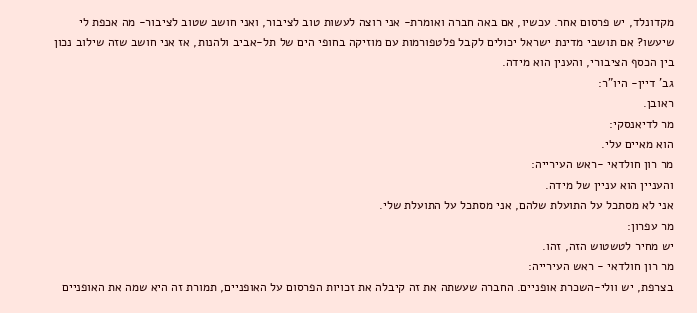מקדונלד, יש פרסום אחר. עכשיו, אם באה חברה ואומרת- אני רוצה לעשות טוב לציבור, ואני חושב שטוב לציבור- מה אכפת לי שיעשו? אם תושבי מדינת ישראל יכולים לקבל פלטפורמות עם מוזיקה בחופי הים של תל-אביב ולהנות, אז אני חושב שזה שילוב נכון בין הכסף הציבורי, והענין הוא מידה.
גב' דיין- היו"ר:
ראובן.
מר לדיאנסקי:
הוא מאיים עלי.
מר רון חולדאי -ראש העירייה:
והעניין הוא עניין של מידה.
אני לא מסתכל על התועלת שלהם, אני מסתכל על התועלת שלי.
מר עפרון:
יש מחיר לטשטוש הזה, זהו.
מר רון חולדאי - ראש העירייה:
בצרפת, יש וולי-השכרת אופניים. החברה שעשתה את זה קיבלה את זכויות הפרסום על האופניים, תמורת זה היא שמה את האופניים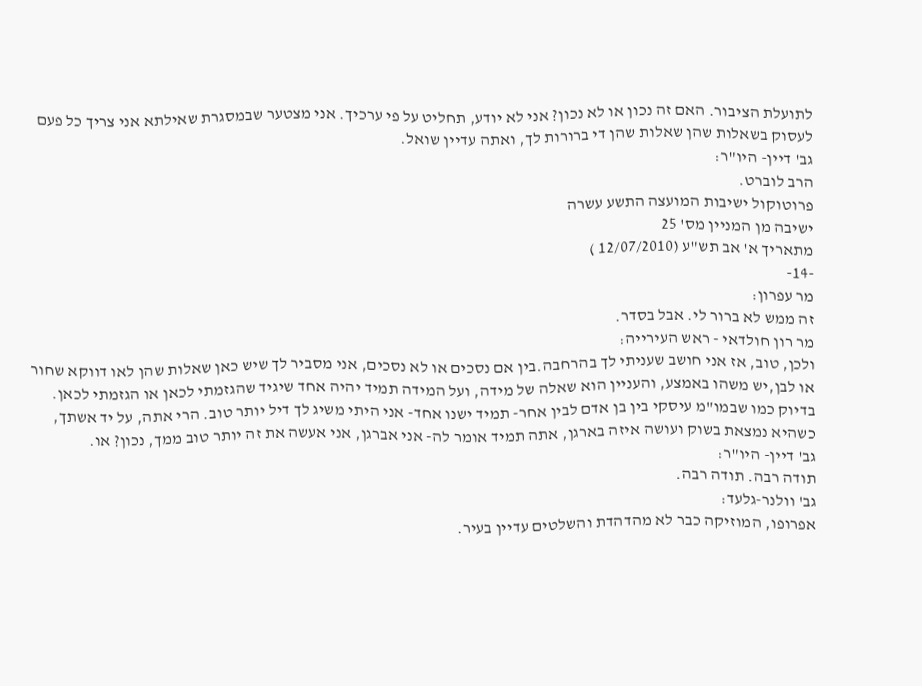לתועלת הציבור. האם זה נכון או לא נכון? אני לא יודע, תחליט על פי ערכיך. אני מצטער שבמסגרת שאילתא אני צריך כל פעם לעסוק בשאלות שהן שאלות שהן די ברורות לך, ואתה עדיין שואל.
גב' דיין- היו"ר:
הרב לוברט.
פרוטוקול ישיבות המועצה התשע עשרה
ישיבה מן המניין מס' 25
מתאריך א' אב תש"ע (12/07/2010 )
-14-
מר עפרון:
זה ממש לא ברור לי. אבל בסדר.
מר רון חולדאי - ראש העירייה:
ולכן, טוב, אז אני חושב שעניתי לך בהרחבה.בין אם נסכים או לא נסכים, אני מסביר לך שיש כאן שאלות שהן לאו דווקא שחור או לבן,יש משהו באמצע, והעניין הוא שאלה של מידה, ועל המידה תמיד יהיה אחד שיגיד שהגזמתי לכאן או הגזמתי לכאן. בדיוק כמו שבמו"מ עיסקי בין בן אדם לבין אחר- תמיד ישנו אחד- אני היתי משיג לך דיל יותר טוב. הרי אתה, על יד אשתך, כשהיא נמצאת בשוק ועושה איזה בארגן, אתה תמיד אומר לה- אני אברגן, אני אעשה את זה יותר טוב ממך, נכון? או.
גב' דיין- היו"ר:
תודה רבה. תודה רבה.
גב' וולנר-גלעד:
אפרופו, המוזיקה כבר לא מהדהדת והשלטים עדיין בעיר.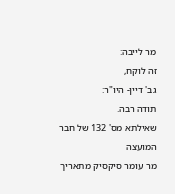מר לייבה:
זה לוקח,
גב' דיין- היו"ר:
תודה רבה.
שאילתא מס' 132 של חבר המועצה
מר עומר סיקסיק מתאריך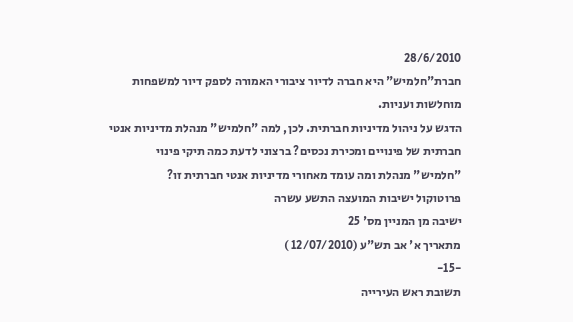28/6/2010
חברת"חלמיש" היא חברה לדיור ציבורי האמורה לספק דיור למשפחות מוחלשות ועניות.
הדגש על ניהול מדיניות חברתית. לכן, למה "חלמיש" מנהלת מדיניות אנטי חברתית של פינויים ומכירת נכסים? ברצוני לדעת כמה תיקי פינוי "חלמיש" מנהלת ומה עומד מאחורי מדיניות אנטי חברתית זו?
פרוטוקול ישיבות המועצה התשע עשרה
ישיבה מן המניין מס' 25
מתאריך א' אב תש"ע (12/07/2010 )
-15-
תשובת ראש העירייה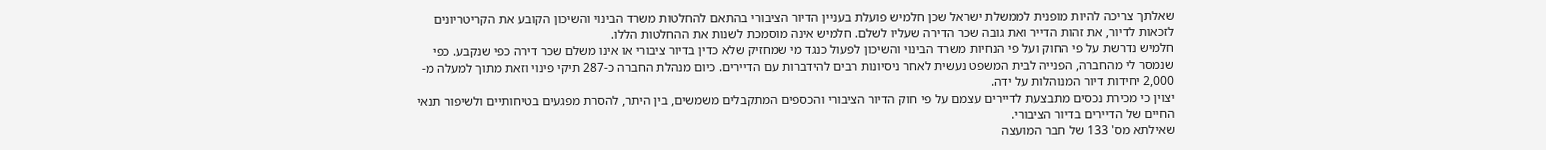שאלתך צריכה להיות מופנית לממשלת ישראל שכן חלמיש פועלת בעניין הדיור הציבורי בהתאם להחלטות משרד הבינוי והשיכון הקובע את הקריטריונים לזכאות לדיור, את זהות הדייר ואת גובה שכר הדירה שעליו לשלם. חלמיש אינה מוסמכת לשנות את ההחלטות הללו.
חלמיש נדרשת על פי החוק ועל פי הנחיות משרד הבינוי והשיכון לפעול כנגד מי שמחזיק שלא כדין בדיור ציבורי או אינו משלם שכר דירה כפי שנקבע. כפי שנמסר לי מהחברה, הפנייה לבית המשפט נעשית לאחר ניסיונות רבים להידברות עם הדיירים. כיום מנהלת החברה כ-287 תיקי פינוי וזאת מתוך למעלה מ- 2,000 יחידות דיור המנוהלות על ידה.
יצוין כי מכירת נכסים מתבצעת לדיירים עצמם על פי חוק הדיור הציבורי והכספים המתקבלים משמשים, בין היתר, להסרת מפגעים בטיחותיים ולשיפור תנאי החיים של הדיירים בדיור הציבורי.
שאילתא מס' 133 של חבר המועצה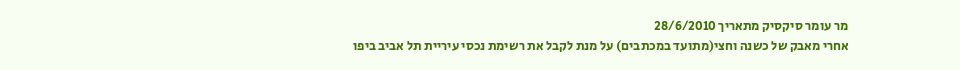מר עומר סיקסיק מתאריך 28/6/2010
אחרי מאבק של כשנה וחצי(מתועד במכתבים) על מנת לקבל את רשימת נכסי עיריית תל אביב ביפו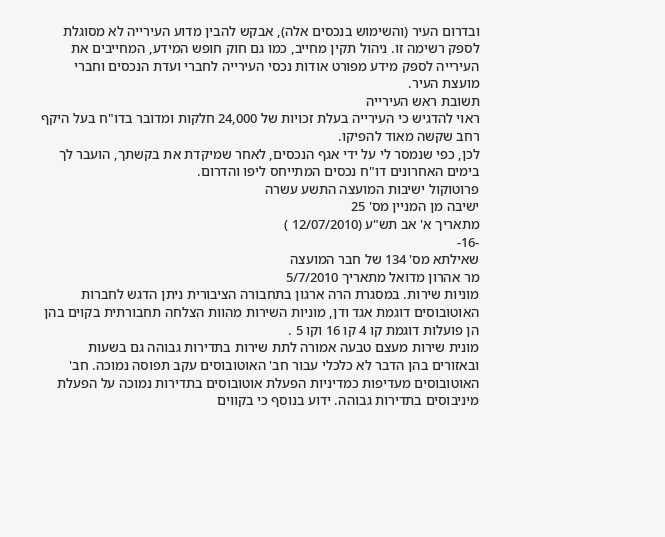ובדרום העיר (והשימוש בנכסים אלה), אבקש להבין מדוע העירייה לא מסוגלת לספק רשימה זו. ניהול תקין מחייב, כמו גם חוק חופש המידע, המחייבים את העירייה לספק מידע מפורט אודות נכסי העירייה לחברי ועדת הנכסים וחברי מועצת העיר.
תשובת ראש העירייה
ראוי להדגיש כי העירייה בעלת זכויות של 24,000 חלקות ומדובר בדו"ח בעל היקף רחב שקשה מאוד להפיקו.
לכן, כפי שנמסר לי על ידי אגף הנכסים, לאחר שמיקדת את בקשתך, הועבר לך בימים האחרונים דו"ח נכסים המתייחס ליפו והדרום.
פרוטוקול ישיבות המועצה התשע עשרה
ישיבה מן המניין מס' 25
מתאריך א' אב תש"ע (12/07/2010 )
-16-
שאילתא מס' 134 של חבר המועצה
מר אהרון מדואל מתאריך 5/7/2010
מוניות שירות. במסגרת הרה ארגון בתחבורה הציבורית ניתן הדגש לחברות האוטובוסים דוגמת אגד ודן, מוניות השירות מהוות הצלחה תחבורתית בקוים בהן הן פועלות דוגמת קו 4 קו 16 וקו 5 .
מונית שירות מעצם טבעה אמורה לתת שירות בתדירות גבוהה גם בשעות ובאזורים בהן הדבר לא כלכלי עבור חב' האוטובוסים עקב תפוסה נמוכה. חב' האוטובוסים מעדיפות כמדיניות הפעלת אוטובוסים בתדירות נמוכה על הפעלת מיניבוסים בתדירות גבוהה. ידוע בנוסף כי בקווים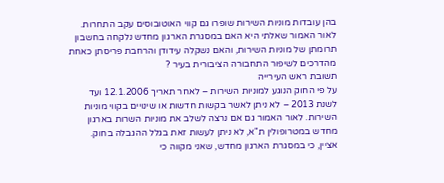בהן עובדות מוניות השירות שופרו גם קווי האוטובוסים עקב התחרות. לאור האמור שאלתי היא האם במסגרת הארגון מחדש נלקחה בחשבון תרומתן של מוניות השירות, והאם נשקלה עידודן והרחבת פריסתן כאחת מהדרכים לשיפור התחבורה הציבורית בעיר ?
תשובת ראש העירייה
על פי החוק הנוגע למוניות השירות – לאחר תאריך 12.1.2006 ועד לשנת 2013 – לא ניתן לאשר בקשות חדשות או שינויים בקווי מוניות השירות. לאור האמור גם אם נרצה לשלב את מוניות השרות בארגון מחדש במטרופולין ת"א, לא ניתן לעשות זאת בגלל ההגבלה בחוק.
אציין, כי במסגרת הארגון מחדש, שאני מקווה כי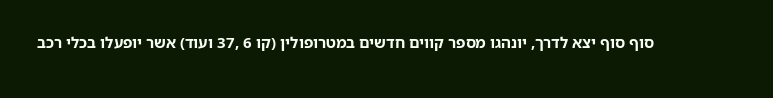סוף סוף יצא לדרך, יונהגו מספר קווים חדשים במטרופולין (קו 6 ,37 ועוד) אשר יופעלו בכלי רכב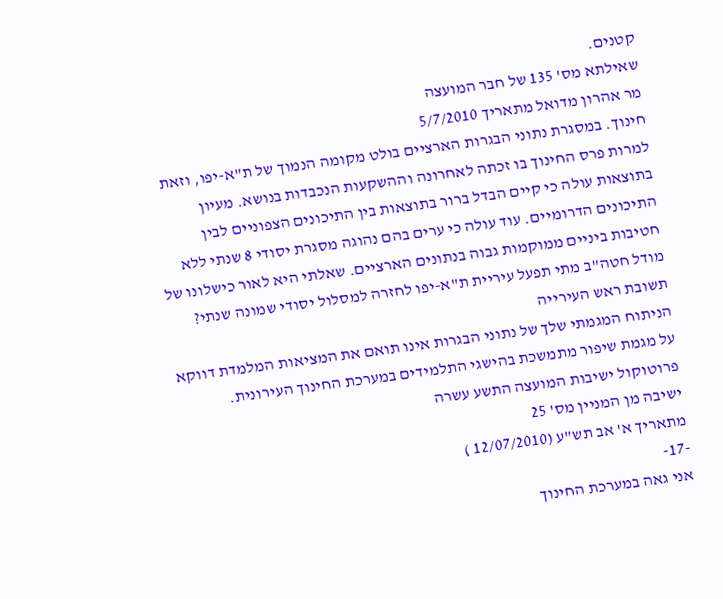קטנים.
שאילתא מס' 135 של חבר המועצה
מר אהרון מדואל מתאריך 5/7/2010
חינוך. במסגרת נתוני הבגרות הארציים בולט מקומה הנמוך של ת"א-יפו, וזאת למרות פרס החינוך בו זכתה לאחרונה וההשקעות הנכבדות בנושא. מעיון בתוצאות עולה כי קיים הבדל ברור בתוצאות בין התיכונים הצפוניים לבין התיכונים הדרומיים. עוד עולה כי ערים בהם נהוגה מסגרת יסודי 8 שנתי ללא חטיבות ביניים ממוקמות גבוה בנתונים הארציים. שאלתי היא לאור כישלונו של מודל חטה"ב מתי תפעל עיריית ת"א-יפו לחזרה למסלול יסודי שמונה שנתי?
תשובת ראש העירייה
הניתוח המגמתי שלך של נתוני הבגרות אינו תואם את המציאות המלמדת דווקא על מגמת שיפור מתמשכת בהישגי התלמידים במערכת החינוך העירונית.
פרוטוקול ישיבות המועצה התשע עשרה
ישיבה מן המניין מס' 25
מתאריך א' אב תש"ע (12/07/2010 )
-17-
אני גאה במערכת החינוך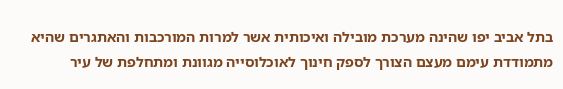בתל אביב יפו שהינה מערכת מובילה ואיכותית אשר למרות המורכבות והאתגרים שהיא מתמודדת עימם מעצם הצורך לספק חינוך לאוכלוסייה מגוונת ומתחלפת של עיר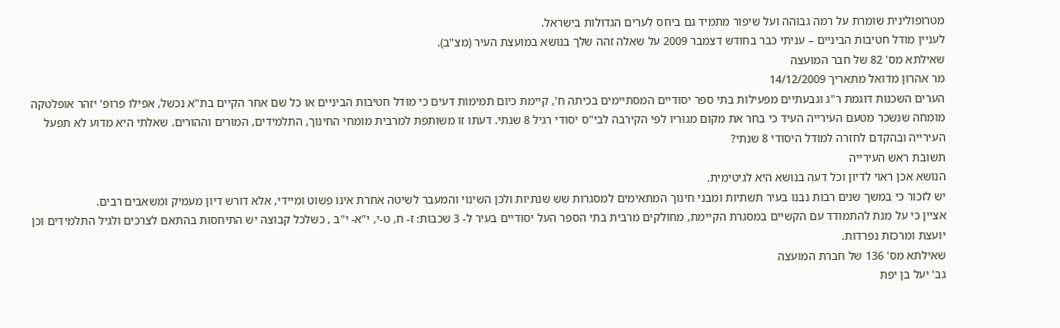מטרופולינית שומרת על רמה גבוהה ועל שיפור מתמיד גם ביחס לערים הגדולות בישראל.
לעניין מודל חטיבות הביניים – עניתי כבר בחודש דצמבר 2009 על שאלה זהה שלך בנושא במועצת העיר (מצ"ב).
שאילתא מס' 82 של חבר המועצה
מר אהרון מדואל מתאריך 14/12/2009
הערים השכנות דוגמת ר"ג וגבעתיים מפעילות בתי ספר יסודיים המסתיימים בכיתה ח', קיימת כיום תמימות דעים כי מודל חטיבות הביניים או כל שם אחר הקיים בת"א נכשל, אפילו פרופ' יזהר אופלטקה מומחה שנשכר מטעם העירייה העיד כי בחר את מקום מגוריו לפי הקירבה לבי"ס יסודי רגיל 8 שנתי. דעתו זו משותפת למרבית מומחי החינוך, התלמידים, המורים וההורים. שאלתי היא מדוע לא תפעל העירייה ובהקדם לחזרה למודל היסודי 8 שנתי?
תשובת ראש העירייה
הנושא אכן ראוי לדיון וכל דעה בנושא היא לגיטימית.
יש לזכור כי במשך שנים רבות נבנו בעיר תשתיות ומבני חינוך המתאימים למסגרות שש שנתיות ולכן השינוי והמעבר לשיטה אחרת אינו פשוט ומיידי, אלא דורש דיון מעמיק ומשאבים רבים.
אציין כי על מנת להתמודד עם הקשיים במסגרת הקיימת, מחולקים מרבית בתי הספר העל יסודיים בעיר ל- 3 שכבות: ז- ח, ט-י, י"א- י"ב , כשלכל קבוצה יש התיחסות בהתאם לצרכים ולגיל התלמידים וכן יועצת ומרכזת נפרדות.
שאילתא מס' 136 של חברת המועצה
גב' יעל בן יפת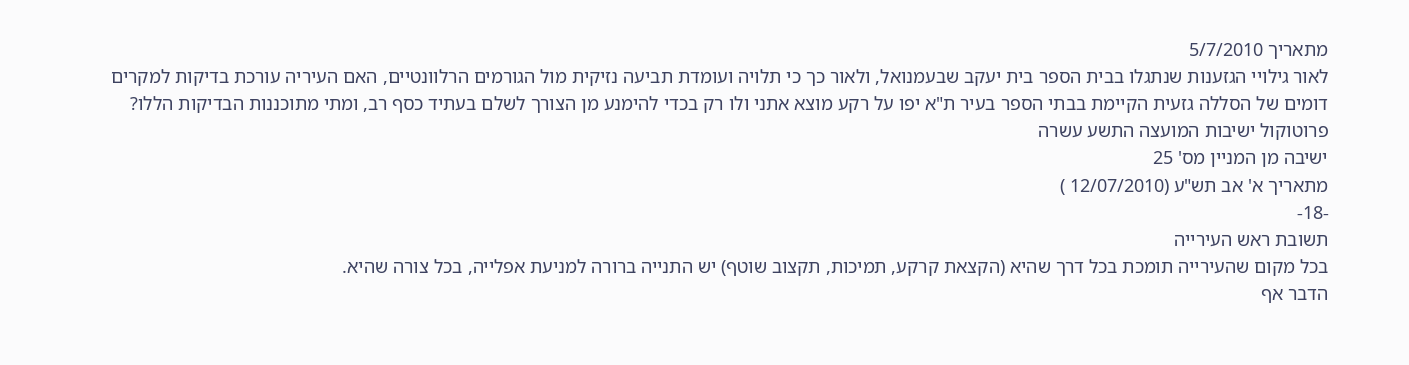מתאריך 5/7/2010
לאור גילויי הגזענות שנתגלו בבית הספר בית יעקב שבעמנואל, ולאור כך כי תלויה ועומדת תביעה נזיקית מול הגורמים הרלוונטיים, האם העיריה עורכת בדיקות למקרים דומים של הסללה גזעית הקיימת בבתי הספר בעיר ת"א יפו על רקע מוצא אתני ולו רק בכדי להימנע מן הצורך לשלם בעתיד כסף רב, ומתי מתוכננות הבדיקות הללו?
פרוטוקול ישיבות המועצה התשע עשרה
ישיבה מן המניין מס' 25
מתאריך א' אב תש"ע (12/07/2010 )
-18-
תשובת ראש העירייה
בכל מקום שהעירייה תומכת בכל דרך שהיא (הקצאת קרקע, תמיכות, תקצוב שוטף) יש התנייה ברורה למניעת אפלייה, בכל צורה שהיא.
הדבר אף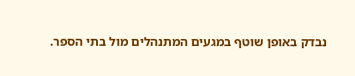נבדק באופן שוטף במגעים המתנהלים מול בתי הספר.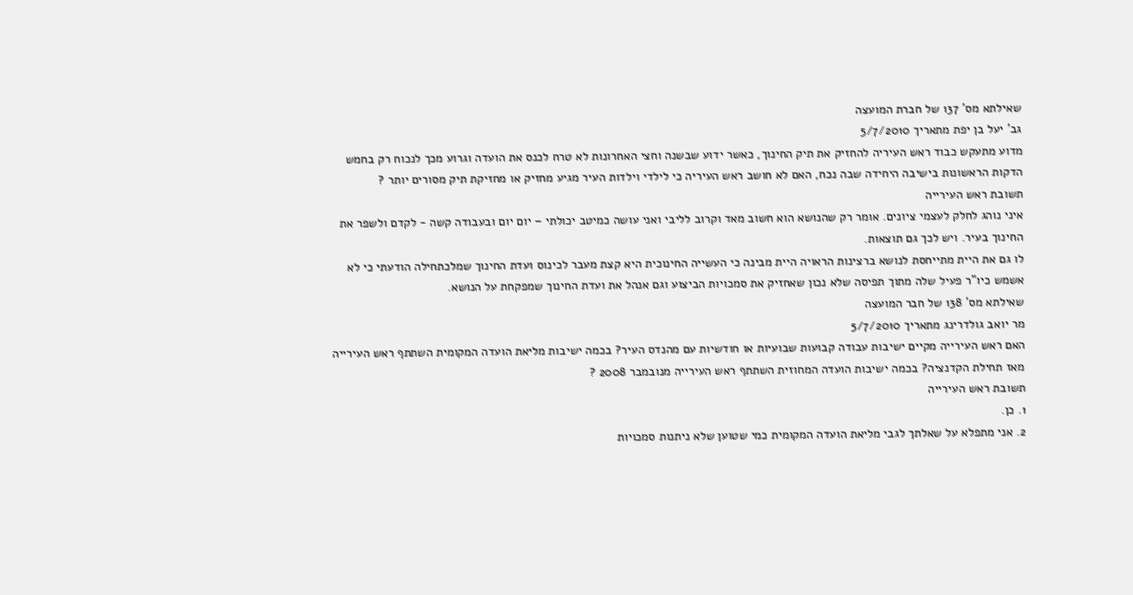שאילתא מס' 137 של חברת המועצה
גב' יעל בן יפת מתאריך 5/7/2010
מדוע מתעקש כבוד ראש העיריה להחזיק את תיק החינוך, כאשר ידוע שבשנה וחצי האחרונות לא טרח לכנס את הועדה וגרוע מכך לנכוח רק בחמש הדקות הראשונות בישיבה היחידה שבה נכח, האם לא חושב ראש העיריה כי לילדי וילדות העיר מגיע מחזיק או מחזיקת תיק מסורים יותר ?
תשובת ראש העירייה
איני נוהג לחלק לעצמי ציונים. אומר רק שהנושא הוא חשוב מאד וקרוב לליבי ואני עושה כמיטב יכולתי – יום יום ובעבודה קשה - לקדם ולשפר את החינוך בעיר. ויש לכך גם תוצאות.
לו גם את היית מתייחסת לנושא ברצינות הראויה היית מבינה כי העשייה החינוכית היא קצת מעבר לכינוס ועדת החינוך שמלכתחילה הודעתי כי לא אשמש כיו"ר פעיל שלה מתוך תפיסה שלא נכון שאחזיק את סמכויות הביצוע וגם אנהל את ועדת החינוך שמפקחת על הנושא.
שאילתא מס' 138 של חבר המועצה
מר יואב גולדרינג מתאריך 5/7/2010
האם ראש העירייה מקיים ישיבות עבודה קבועות שבועיות או חודשיות עם מהנדס העיר? בכמה ישיבות מליאת הועדה המקומית השתתף ראש העירייה מאז תחילת הקדנציה? בכמה ישיבות הועדה המחוזית השתתף ראש העירייה מנובמבר 2008 ?
תשובת ראש העירייה
1. כן.
2. אני מתפלא על שאלתך לגבי מליאת הועדה המקומית כמי שטוען שלא ניתנות סמכויות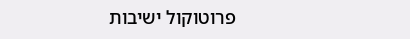פרוטוקול ישיבות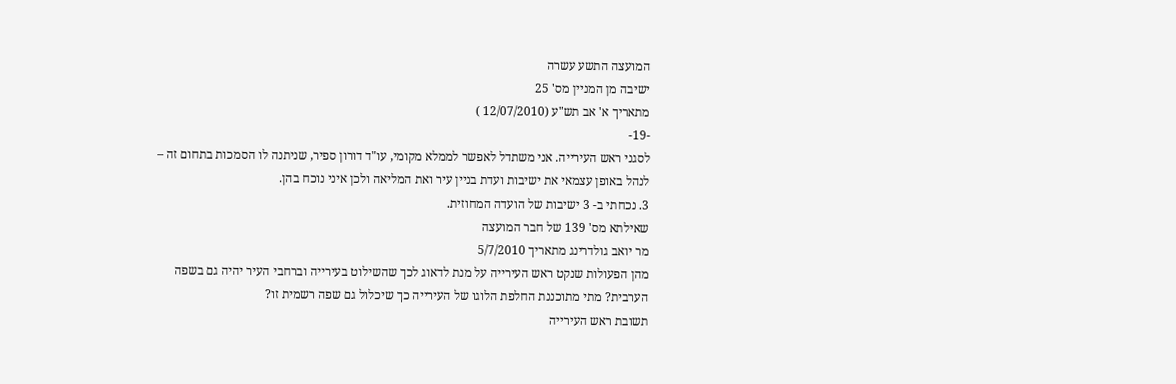המועצה התשע עשרה
ישיבה מן המניין מס' 25
מתאריך א' אב תש"ע (12/07/2010 )
-19-
לסגני ראש העירייה. אני משתדל לאפשר לממלא מקומי, עו"ד דורון ספיר, שניתנה לו הסמכות בתחום זה – לנהל באופן עצמאי את ישיבות ועדת בניין עיר ואת המליאה ולכן איני נוכח בהן.
3. נכחתי ב- 3 ישיבות של הועדה המחוזית.
שאילתא מס' 139 של חבר המועצה
מר יואב גולדרינג מתאריך 5/7/2010
מהן הפעולות שנקט ראש העירייה על מנת לדאוג לכך שהשילוט בעירייה וברחבי העיר יהיה גם בשפה הערבית? מתי מתוכננת החלפת הלוגו של העירייה כך שיכלול גם שפה רשמית זו?
תשובת ראש העירייה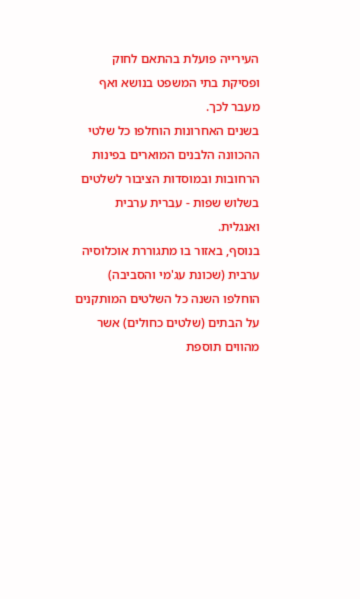העירייה פועלת בהתאם לחוק ופסיקת בתי המשפט בנושא ואף מעבר לכך.
בשנים האחרונות הוחלפו כל שלטי ההכוונה הלבנים המוארים בפינות הרחובות ובמוסדות הציבור לשלטים בשלוש שפות - עברית ערבית ואנגלית.
בנוסף, באזור בו מתגוררת אוכלוסיה ערבית (שכונת עג'מי והסביבה) הוחלפו השנה כל השלטים המותקנים על הבתים (שלטים כחולים) אשר מהווים תוספת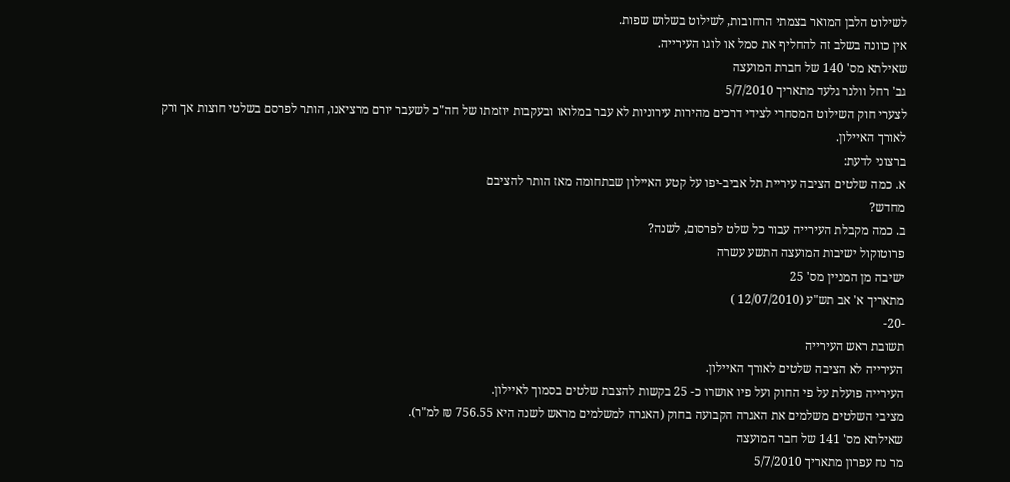לשילוט הלבן המואר בצמתי הרחובות, לשילוט בשלוש שפות.
אין כוונה בשלב זה להחליף את סמל או לוגו העירייה.
שאילתא מס' 140 של חברת המועצה
גב' רחל וולנר גלעד מתאריך 5/7/2010
לצערי חוק השילוט המסחרי לצידי דרכים מהירות עירוניות לא עבר במלואו ובעקבות יוזמתו של חה"כ לשעבר יורם מרציאנו, הותר לפרסם בשלטי חוצות אך ורק לאורך האיילון.
ברצוני לדעת:
א. כמה שלטים הציבה עיריית תל אביב-יפו על קטע האיילון שבתחומה מאז הותר להציבם
מחדש?
ב. כמה מקבלת העירייה עבור כל שלט לפרסום, לשנה?
פרוטוקול ישיבות המועצה התשע עשרה
ישיבה מן המניין מס' 25
מתאריך א' אב תש"ע (12/07/2010 )
-20-
תשובת ראש העירייה
העירייה לא הציבה שלטים לאורך האיילון.
העירייה פועלת על פי החוק ועל פיו אושרו כ- 25 בקשות להצבת שלטים בסמוך לאיילון.
מציבי השלטים משלמים את האגרה הקבועה בחוק (האגרה למשלמים מראש לשנה היא 756.55 ₪ למ"ר).
שאילתא מס' 141 של חבר המועצה
מר נח עפרון מתאריך 5/7/2010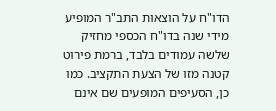הדו"ח על הוצאות התב"ר המופיע מידי שנה בדו"ח הכספי מחזיק שלשה עמודים בלבד, ברמת פירוט קטנה מזו של הצעת התקציב. כמו כן, הסעיפים המופעים שם אינם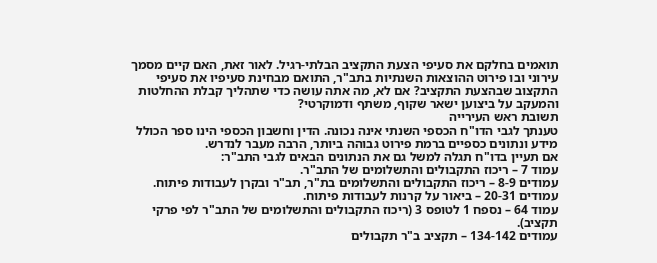תואמים בחלקם את סעיפי הצעת התקציב הבלתי-רגיל. לאור זאת, האם קיים מסמך עירוני ובו פירוט ההוצאות השנתיות בתב"ר, התואם מבחינת סעיפיו את סעיפי התקצוב שבהצעת התקציב? אם לא, מה אתה עושה כדי שתהליך קבלת ההחלטות והמעקב על ביצוען ישאר שקוף, משתף ודמוקרטי?
תשובת ראש העירייה
טענתך לגבי הדו"ח הכספי השנתי אינה נכונה. הדין וחשבון הכספי הינו ספר הכולל מידע ונתונים כספיים ברמת פירוט גבוהה ביותר, הרבה מעבר לנדרש.
אם תעיין בדו"ח תגלה למשל גם את הנתונים הבאים לגבי התב"ר:
עמוד 7 – ריכוז התקבולים והתשלומים של התב"ר.
עמודים 8-9 – ריכוז התקבולים והתשלומים בת"ר, תב"ר ובקרן לעבודות פיתוח.
עמודים 20-31 – ביאור על קרנות לעבודות פיתוח.
עמוד 64 – נספח 1 לטופס 3 (ריכוז התקבולים והתשלומים של התב"ר לפי פרקי תקציב).
עמודים 134-142 – תקציב ב"ר תקבולים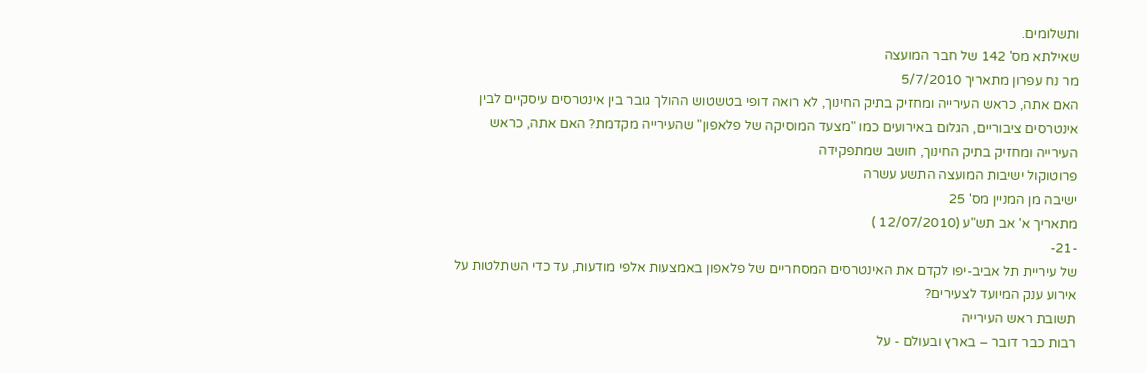ותשלומים.
שאילתא מס' 142 של חבר המועצה
מר נח עפרון מתאריך 5/7/2010
האם אתה, כראש העירייה ומחזיק בתיק החינוך, לא רואה דופי בטשטוש ההולך גובר בין אינטרסים עיסקיים לבין אינטרסים ציבוריים, הגלום באירועים כמו "מצעד המוסיקה של פלאפון" שהעירייה מקדמת? האם אתה, כראש העירייה ומחזיק בתיק החינוך, חושב שמתפקידה
פרוטוקול ישיבות המועצה התשע עשרה
ישיבה מן המניין מס' 25
מתאריך א' אב תש"ע (12/07/2010 )
-21-
של עיריית תל אביב-יפו לקדם את האינטרסים המסחריים של פלאפון באמצעות אלפי מודעות, עד כדי השתלטות על אירוע ענק המיועד לצעירים?
תשובת ראש העירייה
רבות כבר דובר – בארץ ובעולם - על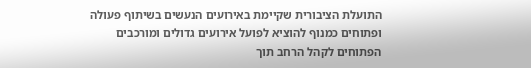התועלת הציבורית שקיימת באירועים הנעשים בשיתוף פעולה ופתוחים כמנוף להוציא לפועל אירועים גדולים ומורכבים הפתוחים לקהל הרחב תוך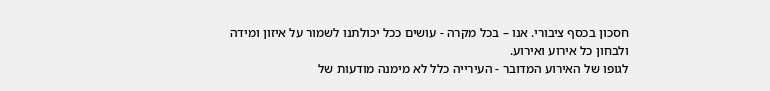חסכון בכסף ציבורי. אנו – בכל מקרה - עושים ככל יכולתנו לשמור על איזון ומידה ולבחון כל אירוע ואירוע.
לגופו של האירוע המדובר - העירייה כלל לא מימנה מודעות של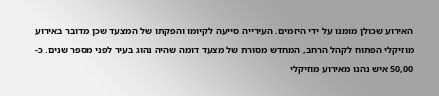האירוע שכולן מומנו על ידי היזמים. העירייה סייעה לקיומו והפקתו של המצעד שכן מדובר באירוע מוזיקלי הפתוח לקהל הרחב, המחדש מסורת של מצעד דומה שהיה נהוג בעיר לפני מספר שנים. כ- 50,00 איש נהנו מאירוע מוזיקלי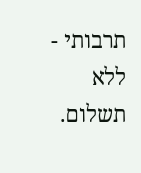תרבותי - ללא תשלום.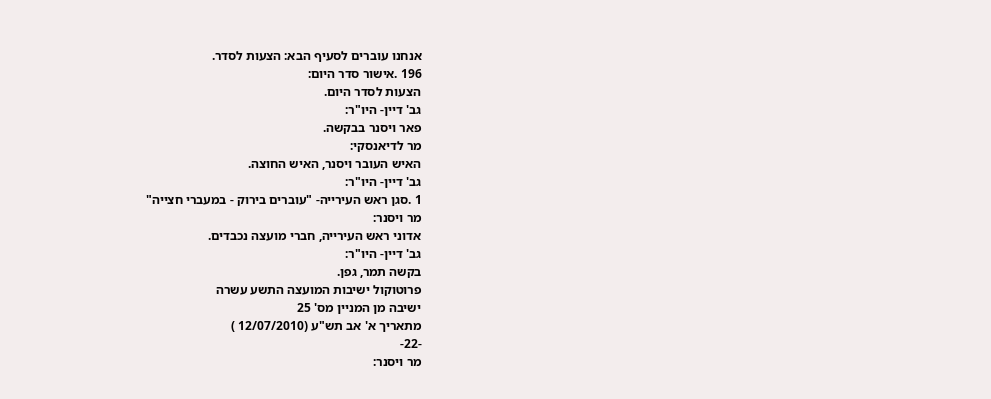אנחנו עוברים לסעיף הבא: הצעות לסדר.
196 .אישור סדר היום:
הצעות לסדר היום.
גב' דיין- היו"ר:
פאר ויסנר בבקשה.
מר לדיאנסקי:
האיש העובר ויסנר, האיש החוצה.
גב' דיין- היו"ר:
1 .סגן ראש העירייה- "עוברים בירוק - במעברי חצייה"
מר ויסנר:
אדוני ראש העירייה, חברי מועצה נכבדים.
גב' דיין- היו"ר:
בקשה תמר, גפן.
פרוטוקול ישיבות המועצה התשע עשרה
ישיבה מן המניין מס' 25
מתאריך א' אב תש"ע (12/07/2010 )
-22-
מר ויסנר: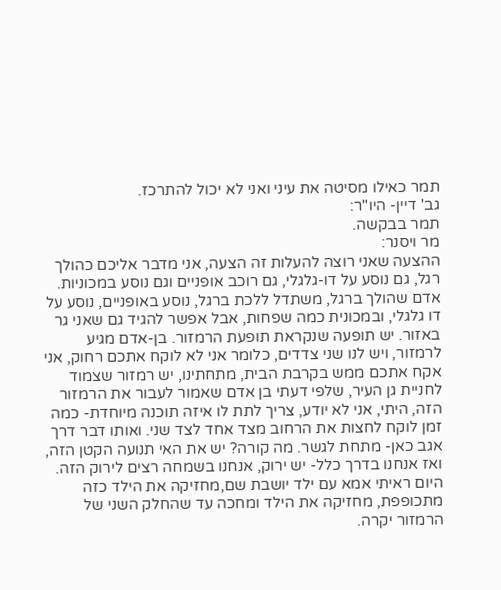תמר כאילו מסיטה את עיני ואני לא יכול להתרכז.
גב' דיין- היו"ר:
תמר בבקשה.
מר ויסנר:
ההצעה שאני רוצה להעלות זה הצעה, אני מדבר אליכם כהולך רגל, גם נוסע על דו-גלגלי, גם רוכב אופניים וגם נוסע במכוניות. אדם שהולך ברגל, משתדל ללכת ברגל, נוסע באופניים, נוסע על דו גלגלי, ובמכונית כמה שפחות, אבל אפשר להגיד גם שאני גר באזור. יש תופעה שנקראת תופעת הרמזור. בן-אדם מגיע לרמזור, ויש לנו שני צדדים, כלומר אני לא לוקח אתכם רחוק, אני אקח אתכם ממש בקרבת הבית, מתחתינו, יש רמזור שצמוד לחניית גן העיר, שלפי דעתי בן אדם שאמור לעבור את הרמזור הזה, היתי, אני לא יודע, צריך לתת לו איזה תוכנה מיוחדת- כמה זמן לוקח לחצות את הרחוב מצד אחד לצד שני. ואותו דבר דרך אגב כאן- מתחת לגשר. מה קורה? יש את האי תנועה הקטן הזה, ואז אנחנו בדרך כלל- יש ירוק, אנחנו בשמחה רצים לירוק הזה. היום ראיתי אמא עם ילד יושבת שם,מחזיקה את הילד כזה מתכופפת, מחזיקה את הילד ומחכה עד שהחלק השני של הרמזור יקרה.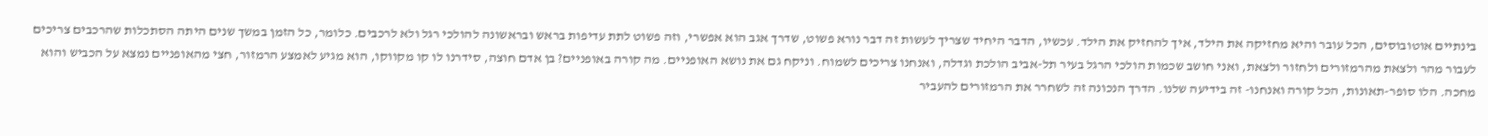בינתיים אוטובוסים, הכל עובר והיא מחזיקה את הילד, איך להחזיק את הילד. עכשיו, הדבר היחיד שצריך לעשות זה דבר נורא פשוט, שדרך אגב הוא אפשרי, וזה פשוט לתת עדיפות בראש ובראשונה להולכי רגל ולא לרכבים. כלומר, כל הזמן במשך שנים היתה הסתכלות שהרכבים צריכים לעבור מהר ולצאת מהרמזורים ולחזור ולצאת, ואני חושב שכמות הולכי הרגל בעיר תל-אביב הולכת וגדלה, ואנחנו צריכים לשמוח. וניקח גם את נושא האופניים. מה קורה באופניים? בן אדם חוצה, סידרנו לו קו מקווקו, הוא מגיע לאמצע הרמזור, חצי מהאופניים נמצא על הכביש והוא מחכה. הלו סופר-תאונות, הכל קורה ואנחנו- זה בידיעה שלנו. הדרך הנכונה זה לשחרר את הרמזורים להעביר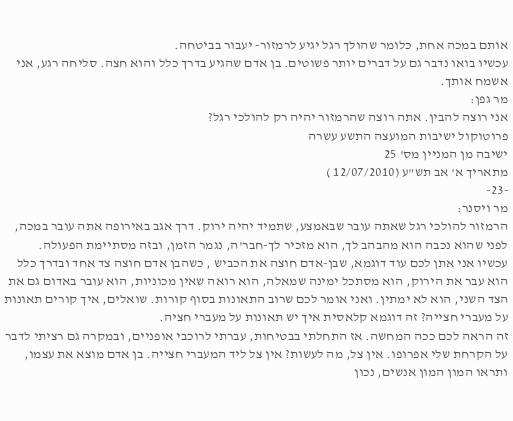אותם במכה אחת, כלומר שהולך רגל יגיע לרמזור- יעבור בביטחה.
עכשיו בואו נדבר גם על דברים יותר פשוטים. בן אדם שהגיע בדרך כלל והוא חצה. סליחה רגע, אני אשמח אותך.
מר גפן:
אני רוצה להבין. אתה רוצה שהרמזור יהיה רק להולכי רגל?
פרוטוקול ישיבות המועצה התשע עשרה
ישיבה מן המניין מס' 25
מתאריך א' אב תש"ע (12/07/2010 )
-23-
מר ויסנר:
הרמזור להולכי רגל שאתה עובר שבאמצע, שתמיד יהיה ירוק. דרך אגב באירופה אתה עובר במכה, לפני שהוא נכבה הוא מהבהב לך, הוא מזכיר לך-חבר'ה, נגמר הזמן, ובזה מסתיימת הפעולה.
עכשיו אני אתן לכם עוד דוגמא, שבן-אדם חוצה את הכביש , כשהבן אדם חוצה צד אחד ובדרך כלל הוא עבר את הירוק, הוא מסתכל ימינה שמאלה, הוא רואה שאין מכוניות, הוא עובר באדום גם את הצד השני, הוא לא ימתין. ואני אומר לכם שרוב התאונות בסוף קורות. שואלים, איך קורים תאונות על מעברי חצייה? זה דוגמא קלאסית איך יש תאונות על מעברי חציה.
זה הראה לכם ככה המחשה. אז התחלתי בבטיחות, עברתי לרוכבי אופניים, ובמקרה גם רציתי לדבר על הקרחת שלי אפרופו. אין צל, מה לעשות? אין צל ליד המעברי חצייה. בן אדם מוצא את עצמו, ותראו המון המון אנשים, נכון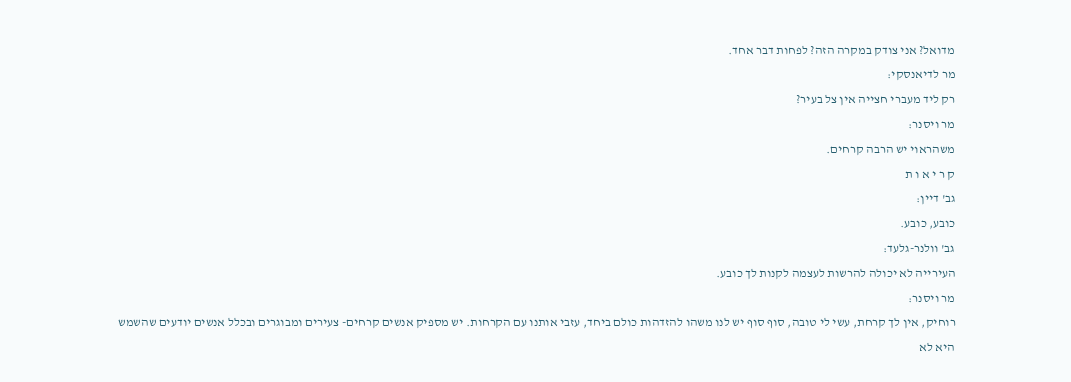מדואל? אני צודק במקרה הזה? לפחות דבר אחד.
מר לדיאנסקי:
רק ליד מעברי חצייה אין צל בעיר?
מר ויסנר:
משהראוי יש הרבה קרחים.
ק ר י א ו ת
גב' דיין:
כובע, כובע.
גב' וולנר-גלעד:
העירייה לא יכולה להרשות לעצמה לקנות לך כובע.
מר ויסנר:
רוחיק, אין לך קרחת, עשי לי טובה, סוף סוף יש לנו משהו להזדהות כולם ביחד, עזבי אותנו עם הקרחות. יש מספיק אנשים קרחים- צעירים ומבוגרים ובכלל אנשים יודעים שהשמש היא לא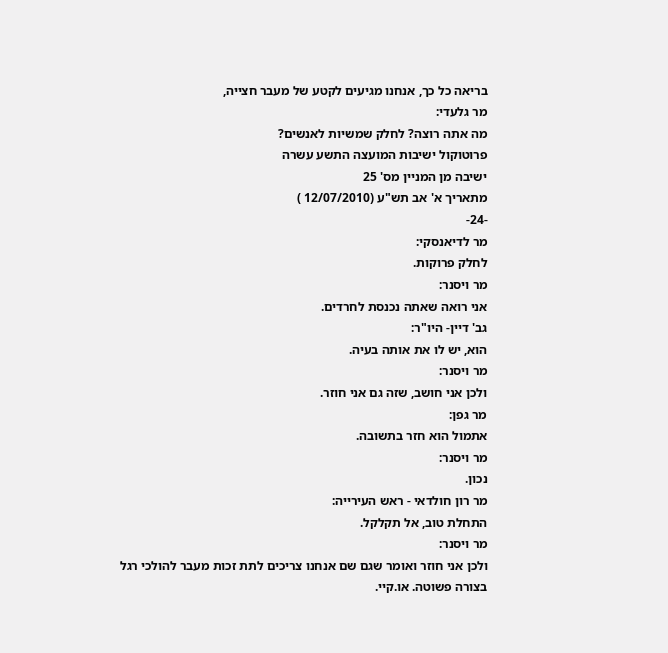בריאה כל כך, אנחנו מגיעים לקטע של מעבר חצייה,
מר גלעדי:
מה אתה רוצה? לחלק שמשיות לאנשים?
פרוטוקול ישיבות המועצה התשע עשרה
ישיבה מן המניין מס' 25
מתאריך א' אב תש"ע (12/07/2010 )
-24-
מר לדיאנסקי:
לחלק פרוקות.
מר ויסנר:
אני רואה שאתה נכנסת לחרדים.
גב' דיין- היו"ר:
הוא, יש לו את אותה בעיה.
מר ויסנר:
ולכן אני חושב, שזה גם אני חוזר.
מר גפן:
אתמול הוא חזר בתשובה.
מר ויסנר:
נכון.
מר רון חולדאי - ראש העירייה:
התחלת טוב, אל תקלקל.
מר ויסנר:
ולכן אני חוזר ואומר שגם שם אנחנו צריכים לתת זכות מעבר להולכי רגל בצורה פשוטה. או.קיי.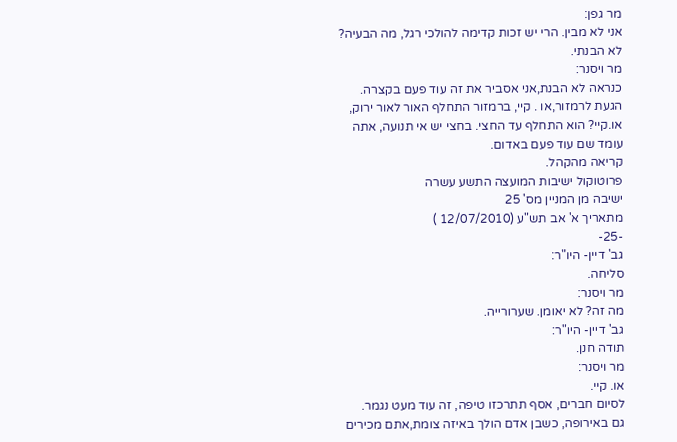מר גפן:
אני לא מבין. הרי יש זכות קדימה להולכי רגל, מה הבעיה? לא הבנתי.
מר ויסנר:
כנראה לא הבנת,אני אסביר את זה עוד פעם בקצרה.
הגעת לרמזור,או . קיי, ברמזור התחלף האור לאור ירוק, או.קיי? הוא התחלף עד החצי. בחצי יש אי תנועה, אתה עומד שם עוד פעם באדום.
קריאה מהקהל.
פרוטוקול ישיבות המועצה התשע עשרה
ישיבה מן המניין מס' 25
מתאריך א' אב תש"ע (12/07/2010 )
-25-
גב' דיין- היו"ר:
סליחה.
מר ויסנר:
מה זה? לא יאומן. שערורייה.
גב' דיין- היו"ר:
תודה חנן.
מר ויסנר:
או. קיי.
לסיום חברים, אסף תתרכזו טיפה, זה עוד מעט נגמר.
גם באירופה, כשבן אדם הולך באיזה צומת,אתם מכירים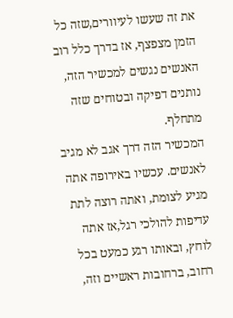את זה שעשו לעיוורים,שזה כל הזמן מצפצף, אז בדרך כלל רוב האנשים נגשים למכשיר הזה, נותנים דפיקה ובטוחים שזה מתחלף.
המכשיר הזה דרך אגב לא מגיב לאנשים. עכשיו באירופה אתה מגיע לצומת, ואתה רוצה לתת עדיפות להולכי רגל,אז אתה לוחץ, ובאותו רגע כמעט בכל רחוב, ברחובות ראשיים וזה,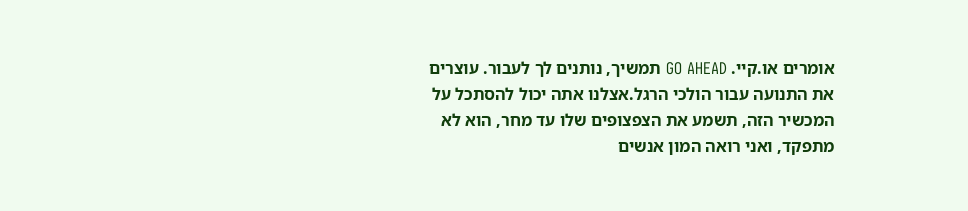אומרים או.קיי. GO AHEAD תמשיך, נותנים לך לעבור. עוצרים את התנועה עבור הולכי הרגל.אצלנו אתה יכול להסתכל על המכשיר הזה, תשמע את הצפצופים שלו עד מחר, הוא לא מתפקד, ואני רואה המון אנשים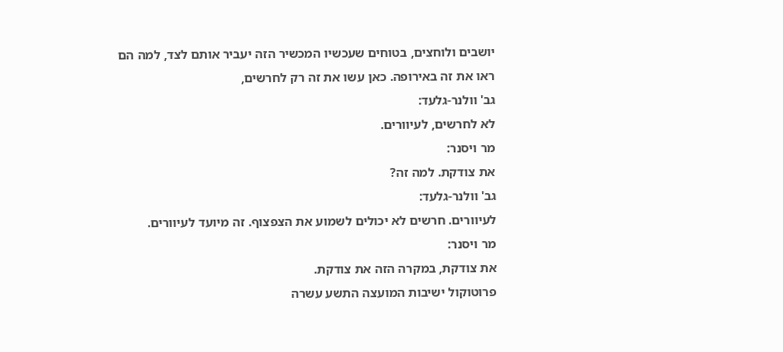יושבים ולוחצים, בטוחים שעכשיו המכשיר הזה יעביר אותם לצד, למה הם ראו את זה באירופה. כאן עשו את זה רק לחרשים,
גב' וולנר-גלעד:
לא לחרשים, לעיוורים.
מר ויסנר:
את צודקת. למה זה?
גב' וולנר-גלעד:
לעיוורים. חרשים לא יכולים לשמוע את הצפצוף. זה מיועד לעיוורים.
מר ויסנר:
את צודקת, במקרה הזה את צודקת.
פרוטוקול ישיבות המועצה התשע עשרה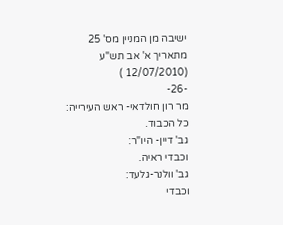ישיבה מן המניין מס' 25
מתאריך א' אב תש"ע (12/07/2010 )
-26-
מר רון חולדאי- ראש העירייה:
כל הכבוד.
גב' דיין- היו"ר:
וכבדי ראיה.
גב' וולנר-גלעד:
וכבדי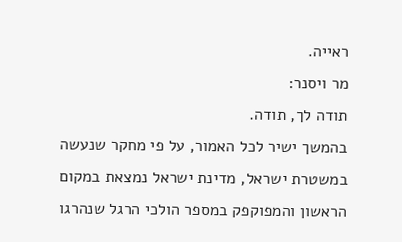ראייה.
מר ויסנר:
תודה לך, תודה.
בהמשך ישיר לכל האמור, על פי מחקר שנעשה במשטרת ישראל, מדינת ישראל נמצאת במקום הראשון והמפוקפק במספר הולכי הרגל שנהרגו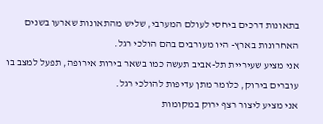בתאונות דרכים ביחסי לעולם המערבי, שליש מהתאונות שארעו בשנים האחרונות בארץ- היו מעורבים בהם הולכי רגל.
אני מציע שעיריית תל-אביב תעשה כמו בשאר בירות אירופה, תפעל למצב בו עוברים בירוק, כלומר מתן עדיפות להולכי רגל.
אני מציע ליצור רצף ירוק במקומות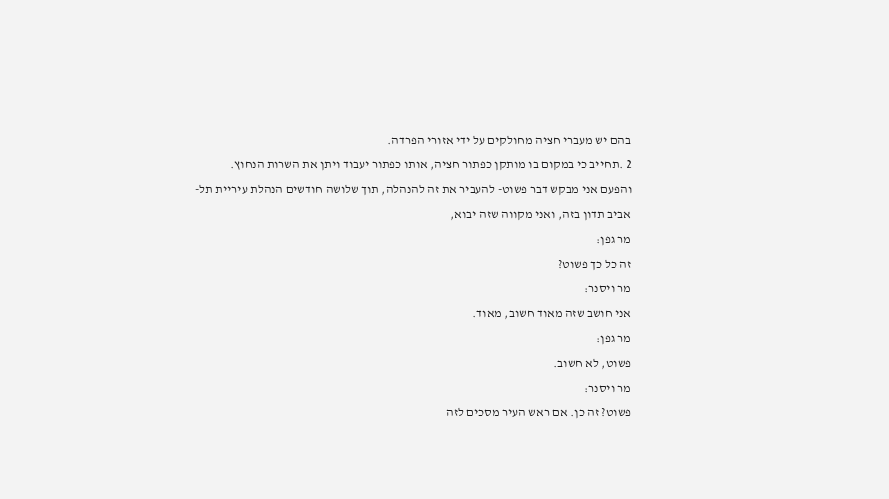בהם יש מעברי חציה מחולקים על ידי אזורי הפרדה.
2 .תחייב כי במקום בו מותקן כפתור חציה, אותו כפתור יעבוד ויתן את השרות הנחוץ.
והפעם אני מבקש דבר פשוט- להעביר את זה להנהלה, תוך שלושה חודשים הנהלת עיריית תל-
אביב תדון בזה, ואני מקווה שזה יבוא,
מר גפן:
זה כל כך פשוט?
מר ויסנר:
אני חושב שזה מאוד חשוב, מאוד.
מר גפן:
פשוט, לא חשוב.
מר ויסנר:
פשוט? זה כן. אם ראש העיר מסכים לזה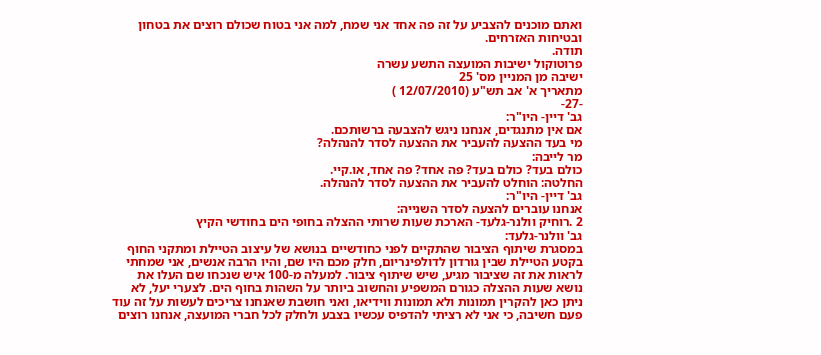ואתם מוכנים להצביע על זה פה אחד אני שמח, למה אני בטוח שכולם רוצים את בטחון ובטיחות האזרחים.
תודה.
פרוטוקול ישיבות המועצה התשע עשרה
ישיבה מן המניין מס' 25
מתאריך א' אב תש"ע (12/07/2010 )
-27-
גב' דיין- היו"ר:
אם אין מתנגדים, אנחנו ניגש להצבעה ברשותכם.
מי בעד ההצעה להעביר את ההצעה לסדר להנהלה?
מר לייבה:
כולם בעד? כולם בעד? פה אחד? פה אחד, או.קיי.
החלטה: הוחלט להעביר את ההצעה לסדר להנהלה.
גב' דיין- היו"ר:
אנחנו עוברים להצעה לסדר השנייה:
2 .רוחיק וולנר-גלעד- הארכת שעות שרותי ההצלה בחופי הים בחודשי הקיץ
גב' וולנר-גלעד:
במסגרת שיתוף הציבור שהתקיים לפני כחודשיים בנושא של עיצוב הטיילת ומתקני החוף בקטע הטיילת שבין גורדון לדולפינריום, חלק מכם היו שם, והיו הרבה אנשים, אני שמחתי לראות את זה שציבור מגיע, שיש שיתוף ציבור. למעלה מ-100 איש שנכחו שם העלו את נושא שעות ההצלה כגורם המשפיע והחשוב ביותר על השהות בחוף הים. לצערי יעל, לא ניתן כאן להקרין תמונות ולא תמונות ווידיאו, ואני חושבת שאנחנו צריכים לעשות על זה עוד פעם חשיבה, כי אני לא רציתי להדפיס עכשיו בצבע ולחלק לכל חברי המועצה, אנחנו רוצים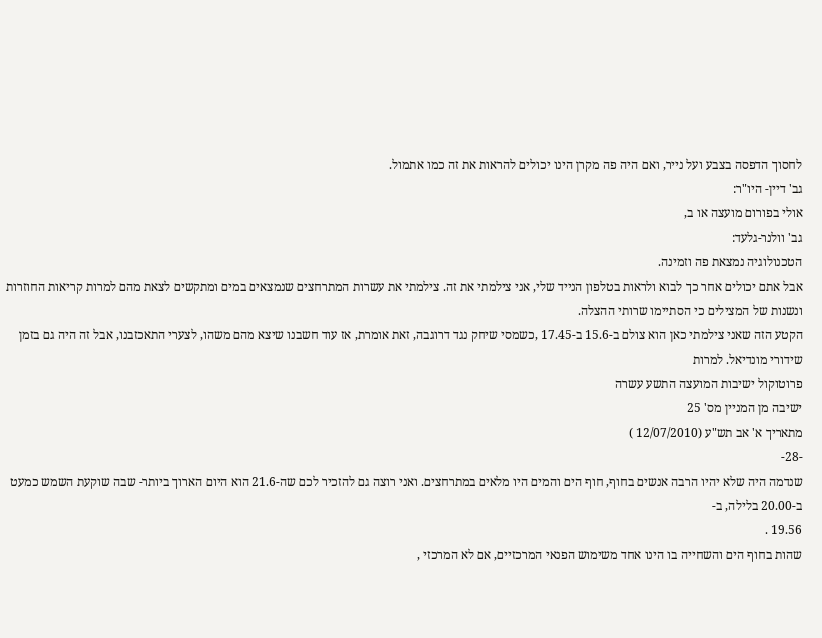לחסוך הדפסה בצבע ועל נייר, ואם היה פה מקרן הינו יכולים להראות את זה כמו אתמול.
גב' דיין- היו"ר:
אולי בפורום מועצה או ב,
גב' וולנר-גלעד:
הטכנולוגיה נמצאת פה וזמינה.
אבל אתם יכולים אחר כך לבוא ולראות בטלפון הנייד שלי, אני צילמתי את זה. צילמתי את עשרות המתרחצים שנמצאים במים ומתקשים לצאת מהם למרות קריאות החוזרות ונשנות של המצילים כי הסתיימו שרותי ההצלה.
הקטע הזה שאני צילמתי כאן הוא צולם ב-15.6 ב-17.45 ,כשמסי שיחק נגד דרוגבה, זאת אומרת, אז עוד חשבנו שיצא מהם משהו, לצערי התאכזבנו, אבל זה היה גם בזמן שידורי מונדיאל. למרות
פרוטוקול ישיבות המועצה התשע עשרה
ישיבה מן המניין מס' 25
מתאריך א' אב תש"ע (12/07/2010 )
-28-
שנדמה היה שלא יהיו הרבה אנשים בחוף, חוף הים והמים היו מלאים במתרחצים. ואני רוצה גם להזכיר לכם שה-21.6 הוא היום הארוך ביותר- שבה שוקעת השמש כמעט ב-20.00 בלילה, ב-
19.56 .
שהות בחוף הים והשחייה בו הינו אחד משימוש הפנאי המרכזיים, אם לא המרכזי ,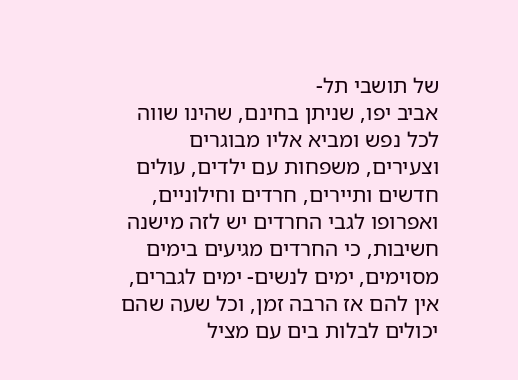של תושבי תל-
אביב יפו, שניתן בחינם, שהינו שווה לכל נפש ומביא אליו מבוגרים וצעירים, משפחות עם ילדים, עולים חדשים ותיירים, חרדים וחילוניים, ואפרופו לגבי החרדים יש לזה מישנה חשיבות, כי החרדים מגיעים בימים מסוימים, ימים לנשים- ימים לגברים, אין להם אז הרבה זמן, וכל שעה שהם יכולים לבלות בים עם מציל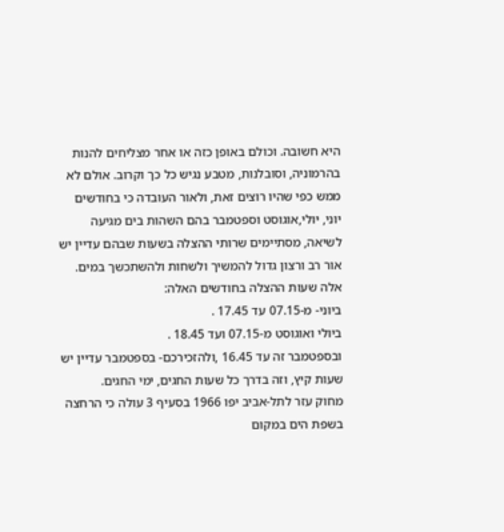היא חשובה. וכולם באופן כזה או אחר מצליחים להנות בהרמוניה, וסובלנות, מטבע נגיש כל כך וקרוב. אולם לא ממש כפי שהיו רוצים זאת, ולאור העובדה כי בחודשים יוני, יולי,אוגוסט וספטמבר בהם השהות בים מגיעה לשיאה, מסתיימים שרותי ההצלה בשעות שבהם עדיין יש אור רב ורצון גדול להמשיך ולשחות ולהשתכשך במים.
אלה שעות ההצלה בחודשים האלה:
ביוני- מ-07.15 עד 17.45 .
ביולי ואוגוסט מ-07.15 ועד 18.45 .
ובספטמבר זה עד 16.45 ,ולהזכירכם- בספטמבר עדיין יש שעות קיץ, וזה בדרך כל שעות החגים, ימי החגים.
מחוק עזר לתל-אביב יפו 1966 בסעיף 3 עולה כי הרחצה בשפת הים במקום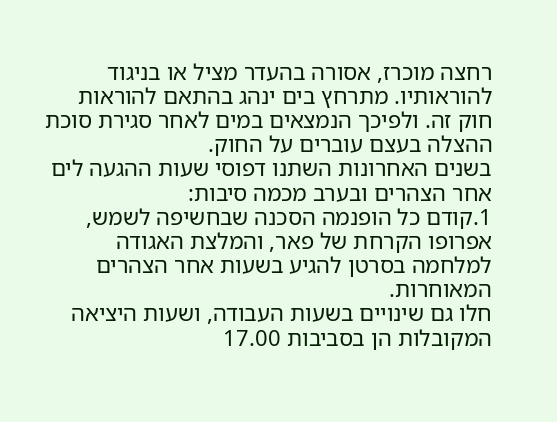רחצה מוכרז, אסורה בהעדר מציל או בניגוד להוראותיו. מתרחץ בים ינהג בהתאם להוראות חוק זה. ולפיכך הנמצאים במים לאחר סגירת סוכת ההצלה בעצם עוברים על החוק.
בשנים האחרונות השתנו דפוסי שעות ההגעה לים אחר הצהרים ובערב מכמה סיבות:
1.קודם כל הופנמה הסכנה שבחשיפה לשמש, אפרופו הקרחת של פאר, והמלצת האגודה למלחמה בסרטן להגיע בשעות אחר הצהרים המאוחרות.
חלו גם שינויים בשעות העבודה, ושעות היציאה המקובלות הן בסביבות 17.00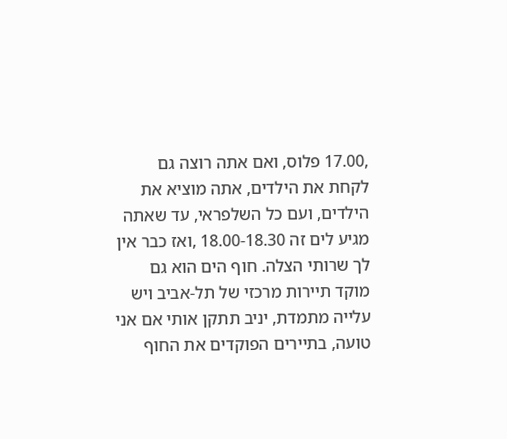,17.00 פלוס, ואם אתה רוצה גם לקחת את הילדים, אתה מוציא את הילדים, ועם כל השלפראי, עד שאתה מגיע לים זה 18.00-18.30 ,ואז כבר אין לך שרותי הצלה. חוף הים הוא גם מוקד תיירות מרכזי של תל-אביב ויש עלייה מתמדת, יניב תתקן אותי אם אני טועה, בתיירים הפוקדים את החוף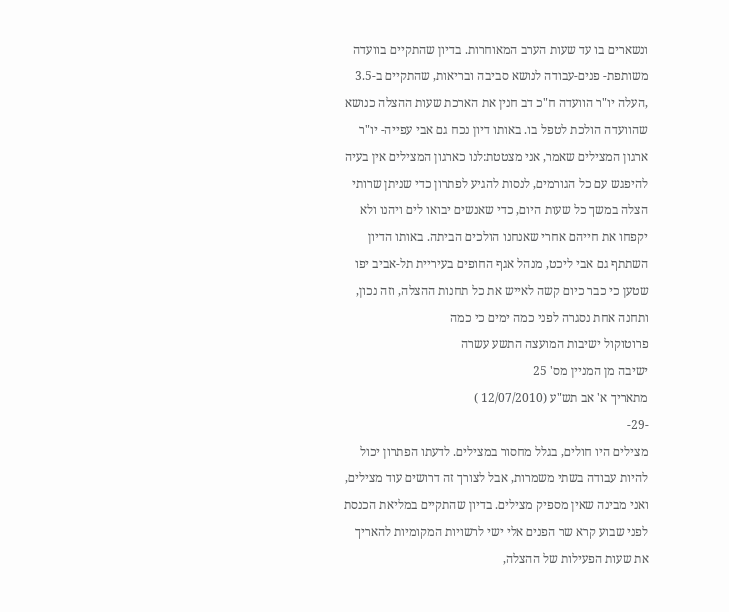ונשארים בו עד שעות הערב המאוחרות. בדיון שהתקיים בוועדה משותפת- פנים-עבודה לנושא סביבה ובריאות, שהתקיים ב-3.5 ,העלה יו"ר הוועדה ח"כ דב חנין את הארכת שעות ההצלה כנושא שהוועדה הולכת לטפל בו. באותו דיון נכח גם אבי עפייה- יו"ר ארגון המצילים שאמר, אני מצטטת:לנו כארגון המצילים אין בעיה להיפגש עם כל הגורמים, לנסות להגיע לפתרון כדי שניתן שרותי הצלה במשך כל שעות היום, כדי שאנשים יבואו לים ויהנו ולא יקפחו את חייהם אחרי שאנחנו הולכים הביתה. באותו הדיון השתתף גם אבי ליכט, מנהל אגף החופים בעיריית תל-אביב יפו שטען כי כבר כיום קשה לאייש את כל תחנות ההצלה, וזה נכון, ותחנה אחת נסגרה לפני כמה ימים כי כמה
פרוטוקול ישיבות המועצה התשע עשרה
ישיבה מן המניין מס' 25
מתאריך א' אב תש"ע (12/07/2010 )
-29-
מצילים היו חולים, בגלל מחסור במצילים. לדעתו הפתרון יכול להיות עבודה בשתי משמרות, אבל לצורך זה דרושים עוד מצילים, ואני מבינה שאין מספיק מצילים. בדיון שהתקיים במליאת הכנסת לפני שבוע קרא שר הפנים אלי ישי לרשויות המקומיות להאריך את שעות הפעילות של ההצלה,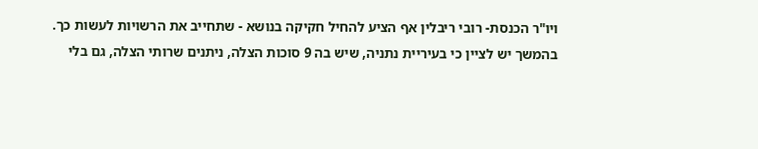ויו"ר הכנסת- רובי ריבלין אף הציע להחיל חקיקה בנושא - שתחייב את הרשויות לעשות כך.
בהמשך יש לציין כי בעיריית נתניה, שיש בה 9 סוכות הצלה, ניתנים שרותי הצלה, גם בלי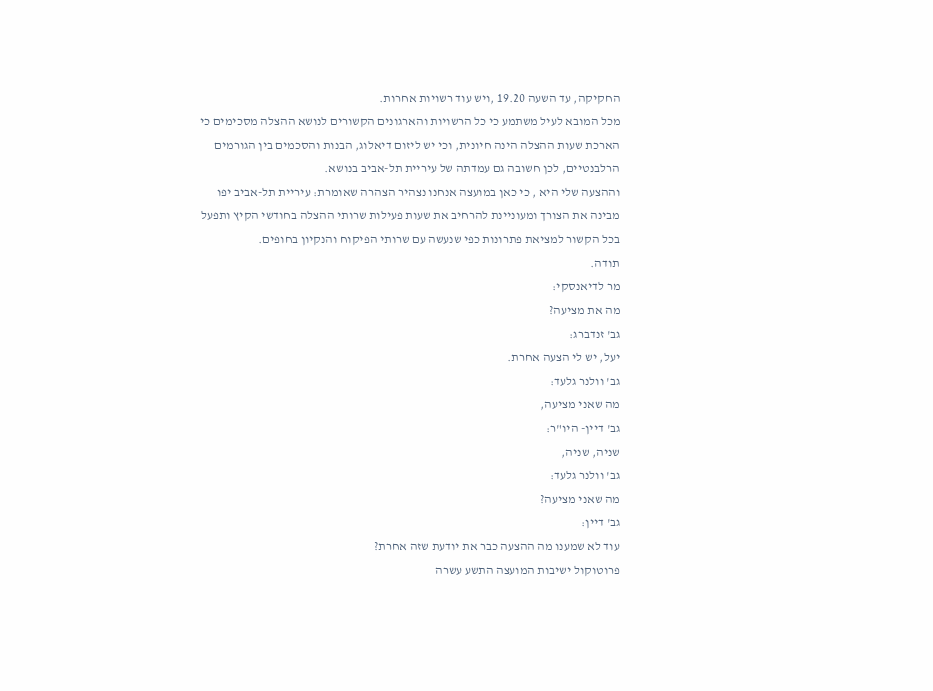החקיקה, עד השעה 19.20 ,ויש עוד רשויות אחרות.
מכל המובא לעיל משתמע כי כל הרשויות והארגונים הקשורים לנושא ההצלה מסכימים כי הארכת שעות ההצלה הינה חיונית, וכי יש ליזום דיאלוג, הבנות והסכמים בין הגורמים הרלבנטיים, לכן חשובה גם עמדתה של עיריית תל-אביב בנושא.
וההצעה שלי היא , כי כאן במועצה אנחנו נצהיר הצהרה שאומרת: עיריית תל-אביב יפו מבינה את הצורך ומעוניינת להרחיב את שעות פעילות שרותי ההצלה בחודשי הקיץ ותפעל בכל הקשור למציאת פתרונות כפי שנעשה עם שרותי הפיקוח והנקיון בחופים.
תודה.
מר לדיאנסקי:
מה את מציעה?
גב' זנדברג:
יעל, יש לי הצעה אחרת.
גב' וולנר גלעד:
מה שאני מציעה,
גב' דיין- היו"ר:
שניה, שניה,
גב' וולנר גלעד:
מה שאני מציעה?
גב' דיין:
עוד לא שמענו מה ההצעה כבר את יודעת שזה אחרת?
פרוטוקול ישיבות המועצה התשע עשרה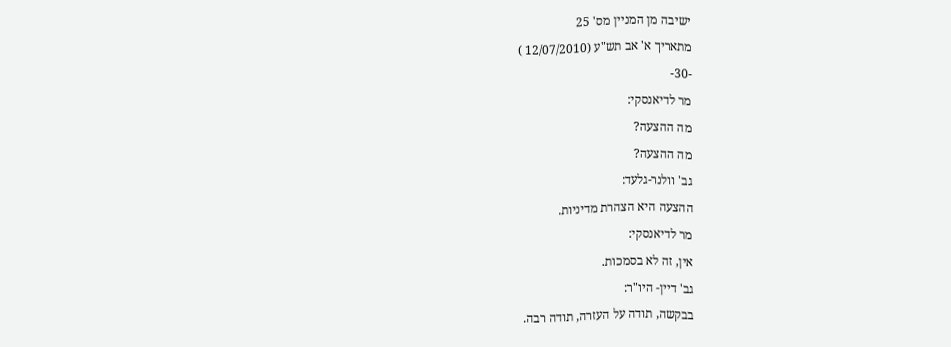ישיבה מן המניין מס' 25
מתאריך א' אב תש"ע (12/07/2010 )
-30-
מר לדיאנסקי:
מה ההצעה?
מה ההצעה?
גב' וולנר-גלעד:
ההצעה היא הצהרת מדיניות.
מר לדיאנסקי:
אין, זה לא בסמכות.
גב' דיין- היו"ר:
בבקשה, תודה על העזרה, תודה רבה.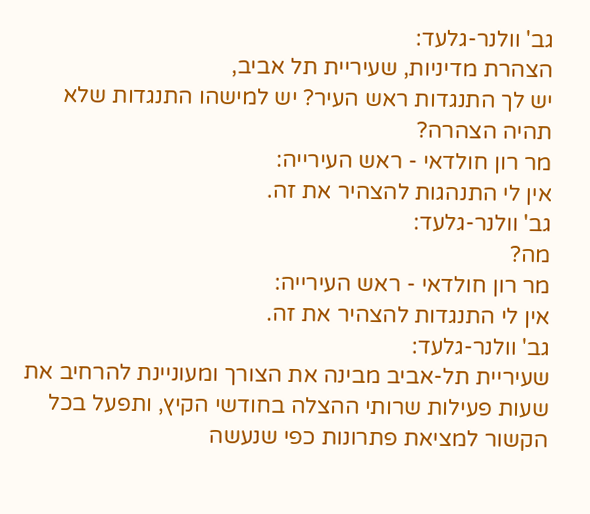גב' וולנר-גלעד:
הצהרת מדיניות, שעיריית תל אביב,
יש לך התנגדות ראש העיר? יש למישהו התנגדות שלא תהיה הצהרה?
מר רון חולדאי - ראש העירייה:
אין לי התנהגות להצהיר את זה.
גב' וולנר-גלעד:
מה?
מר רון חולדאי - ראש העירייה:
אין לי התנגדות להצהיר את זה.
גב' וולנר-גלעד:
שעיריית תל-אביב מבינה את הצורך ומעוניינת להרחיב את שעות פעילות שרותי ההצלה בחודשי הקיץ, ותפעל בכל הקשור למציאת פתרונות כפי שנעשה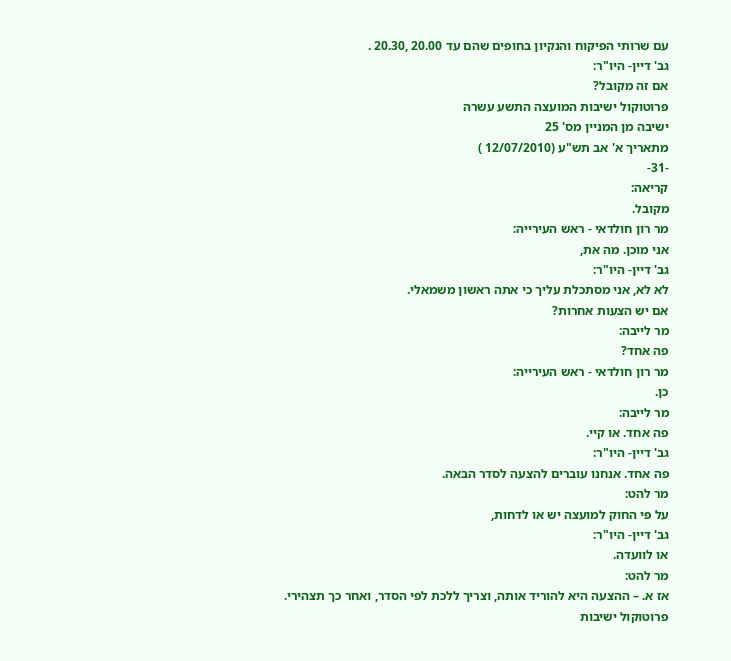עם שרותי הפיקוח והנקיון בחופים שהם עד 20.00 ,20.30 .
גב' דיין- היו"ר:
אם זה מקובל?
פרוטוקול ישיבות המועצה התשע עשרה
ישיבה מן המניין מס' 25
מתאריך א' אב תש"ע (12/07/2010 )
-31-
קריאה:
מקובל.
מר רון חולדאי - ראש העירייה:
אני מוכן. מה את,
גב' דיין- היו"ר:
לא לא, אני מסתכלת עליך כי אתה ראשון משמאלי.
אם יש הצעות אחרות?
מר לייבה:
פה אחד?
מר רון חולדאי - ראש העירייה:
כן.
מר לייבה:
פה אחד. או קיי.
גב' דיין- היו"ר:
פה אחד. אנחנו עוברים להצעה לסדר הבאה.
מר להט:
על פי החוק למועצה יש או לדחות,
גב' דיין- היו"ר:
או לוועדה.
מר להט:
אז א. – ההצעה היא להוריד אותה, וצריך ללכת לפי הסדר, ואחר כך תצהירי.
פרוטוקול ישיבות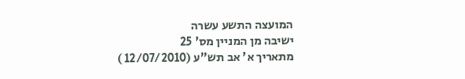המועצה התשע עשרה
ישיבה מן המניין מס' 25
מתאריך א' אב תש"ע (12/07/2010 )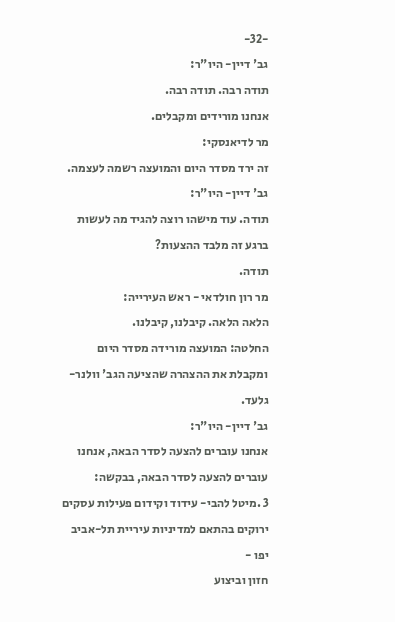-32-
גב' דיין- היו"ר:
תודה רבה. תודה רבה.
אנחנו מורידים ומקבלים.
מר לדיאנסקי:
זה ירד מסדר היום והמועצה רשמה לעצמה.
גב' דיין- היו"ר:
תודה. עוד מישהו רוצה להגיד מה לעשות ברגע זה מלבד ההצעות?
תודה.
מר רון חולדאי - ראש העירייה:
הלאה הלאה. קיבלנו, קיבלנו.
החלטה: המועצה מורידה מסדר היום ומקבלת את ההצהרה שהציעה הגב' וולנר-גלעד.
גב' דיין- היו"ר:
אנחנו עוברים להצעה לסדר הבאה, אנחנו עוברים להצעה לסדר הבאה, בבקשה:
3 .מיטל להבי- עידוד וקידום פעילות עסקים ירוקים בהתאם למדיניות עיריית תל-אביב יפו -
חזון וביצוע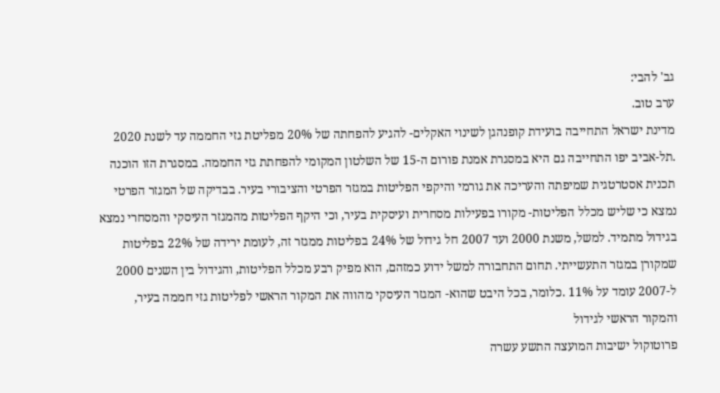גב' להבי:
ערב טוב.
מדינת ישראל התחייבה בועידת קופנהגן לשינוי האקלים- להגיע להפחתה של 20% מפליטת גזי החממה עד לשנת 2020 .תל-אביב יפו התחייבה גם היא במסגרת אמנת פורום ה-15 של השלטון המקומי להפחתת גזי החממה. במסגרת הזו הוכנה תכנית אסטרטגית שמיפתה והעריכה את גורמי והיקפי הפליטות במגזר הפרטי והציבורי בעיר. בבדיקה של המגזר הפרטי נמצא כי שליש מכלל הפליטות- מקורו בפעילות מסחרית ועיסקית בעיר, וכי היקף הפליטות מהמגזר העיסקי והמסחרי נמצא בגידול מתמיד. למשל, משנת 2000 ועד 2007 חל גידול של 24% בפליטות ממגזר זה, לעומת ירידה של 22% בפליטות שמקורן במגזר התעשייתי. תחום התחבורה למשל ידוע כמזהם, הוא מפיק רבע מכלל הפליטות, והגידול בין השנים 2000 ל-2007 עומד על 11% .כלומר, בכל היבט שהוא- המגזר העיסקי מהווה את המקור הראשי לפליטות גזי חממה בעיר, והמקור הראשי לגידול
פרוטוקול ישיבות המועצה התשע עשרה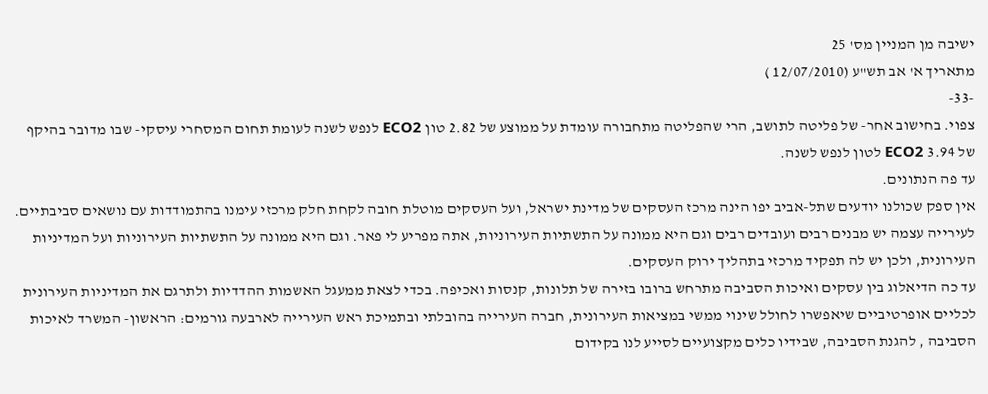ישיבה מן המניין מס' 25
מתאריך א' אב תש"ע (12/07/2010 )
-33-
צפוי. בחישוב אחר- של פליטה לתושב, הרי שהפליטה מתחבורה עומדת על ממוצע של 2.82 טון ECO2 לנפש לשנה לעומת תחום המסחרי עיסקי- שבו מדובר בהיקף של 3.94 ECO2 לטון לנפש לשנה.
עד פה הנתונים.
אין ספק שכולנו יודעים שתל-אביב יפו הינה מרכז העסקים של מדינת ישראל, ועל העסקים מוטלת חובה לקחת חלק מרכזי עימנו בהתמודדות עם נושאים סביבתיים. לעירייה עצמה יש מבנים רבים ועובדים רבים וגם היא ממונה על התשתיות העירוניות, אתה מפריע לי פאר. וגם היא ממונה על התשתיות העירוניות ועל המדיניות העירונית, ולכן יש לה תפקיד מרכזי בתהליך ירוק העסקים.
עד כה הדיאלוג בין עסקים ואיכות הסביבה מתרחש ברובו בזירה של תלונות, קנסות ואכיפה. בכדי לצאת ממעגל האשמות ההדדיות ולתרגם את המדיניות העירונית לכליים אופרטיביים שיאפשרו לחולל שינוי ממשי במציאות העירונית, חברה העירייה בהובלתי ובתמיכת ראש העירייה לארבעה גורמים: הראשון- המשרד לאיכות הסביבה , להגנת הסביבה, שבידיו כלים מקצועיים לסייע לנו בקידום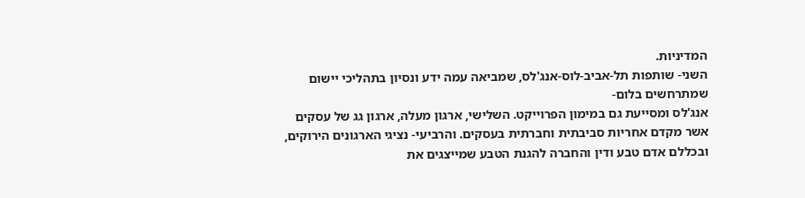המדיניות.
השני- שותפות תל-אביב-לוס-אנג'לס, שמביאה עמה ידע ונסיון בתהליכי יישום שמתרחשים בלום-
אנג'לס ומסייעת גם במימון הפרוייקט. השלישי, ארגון מעלה, ארגון גג של עסקים אשר מקדם אחריות סביבתית וחברתית בעסקים. והרביעי- נציגי הארגונים הירוקים, ובכללם אדם טבע ודין והחברה להגנת הטבע שמייצגים את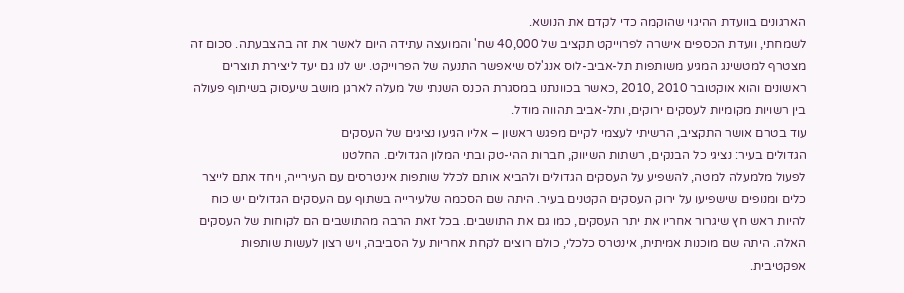הארגונים בוועדת ההיגוי שהוקמה כדי לקדם את הנושא.
לשמחתי, וועדת הכספים אישרה לפרוייקט תקציב של 40,000 שח' והמועצה עתידה היום לאשר את זה בהצבעתה. סכום זה מצטרף למטשינג המגיע משותפות תל-אביב-לוס אנג'לס שיאפשר התנעה של הפרוייקט. יש לנו גם יעד ליצירת תוצרים ראשונים והוא אוקטובר 2010 ,2010 ,כאשר בכוונתנו במסגרת הכנס השנתי של מעלה לארגן מושב שיעסוק בשיתוף פעולה בין רשויות מקומיות לעסקים ירוקים, ותל-אביב תהווה מודל.
עוד בטרם אושר התקציב, הרשיתי לעצמי לקיים מפגש ראשון – אליו הגיעו נציגים של העסקים
הגדולים בעיר: נציגי כל הבנקים, רשתות השיווק, חברות ההי-טק ובתי המלון הגדולים. החלטנו
לפעול מלמעלה למטה, להשפיע על העסקים הגדולים ולהביא אותם לכלל שותפות אינטרסים עם העירייה, ויחד אתם לייצר כלים ומנופים שישפיעו על ירוק העסקים הקטנים בעיר. היתה שם הסכמה שלעירייה בשתוף עם העסקים הגדולים יש כוח להיות ראש חץ שיגרור אחריו את יתר העסקים, כמו גם את התושבים. בכל זאת הרבה מהתושבים הם לקוחות של העסקים האלה. היתה שם מוכנות אמיתית, אינטרס כלכלי, כולם רוצים לקחת אחריות על הסביבה, ויש רצון לעשות שותפות אפקטיבית.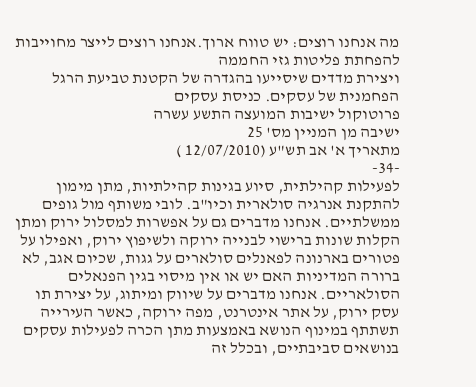מה אנחנו רוצים: יש טווח ארוך.אנחנו רוצים לייצר מחוייבות להפחתת פליטות גזי החממה
ויצירת מדדים שיסייעו בהגדרה של הקטנת טביעת הרגל הפחמנית של עסקים. כניסת עסקים
פרוטוקול ישיבות המועצה התשע עשרה
ישיבה מן המניין מס' 25
מתאריך א' אב תש"ע (12/07/2010 )
-34-
לפעילות קהילתית, סיוע בגינות קהילתיות, מתן מימון להתקנת אנרגיה סולארית וכיו"ב. לובי משותף מול גופים ממשלתיים. אנחנו מדברים גם על אפשרות למסלול ירוק ומתן הקלות שונות ברישוי לבנייה ירוקה ולשיפוץ ירוק, ואפילו על פטורים בארנונה לפאנלים סולארים על גגות, שכיום אגב, לא ברורה המדיניות האם יש או אין מיסוי בגין הפנאלים הסולאריים. אנחנו מדברים על שיווק ומיתוג, על יצירת תו עסק ירוק, על אתר אינטרנט, מפה ירוקה, כאשר העירייה תשתתף במינוף הנושא באמצעות מתן הכרה לפעילות עסקים בנושאים סביבתיים, ובכלל זה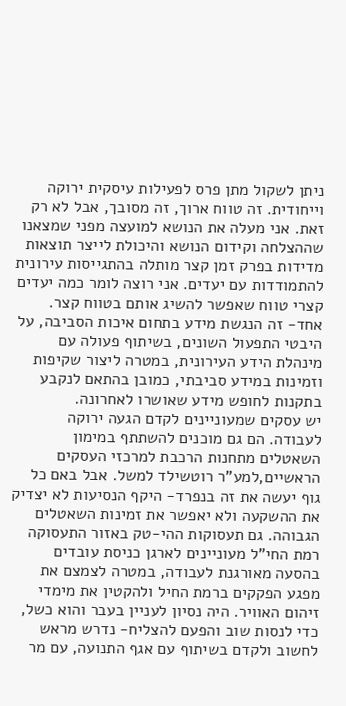ניתן לשקול מתן פרס לפעילות עיסקית ירוקה וייחודית. זה טווח ארוך, זה מסובך, אבל לא רק זאת. אני מעלה את הנושא למועצה מפני שמצאנו שההצלחה וקידום הנושא והיכולת לייצר תוצאות מדידות בפרק זמן קצר מותלה בהתגייסות עירונית להתמודדות עם יעדים. אני רוצה לומר כמה יעדים קצרי טווח שאפשר להשיג אותם בטווח קצר.
אחד- זה הנגשת מידע בתחום איכות הסביבה, על היבטי התפעול השונים, בשיתוף פעולה עם מינהלת הידע העירונית, במטרה ליצור שקיפות וזמינות במידע סביבתי, כמובן בהתאם לנקבע בתקנות לחופש מידע שאושרו לאחרונה.
יש עסקים שמעוניינים לקדם הגעה ירוקה לעבודה. הם גם מוכנים להשתתף במימון השאטלים מתחנות הרכבת למרכזי העסקים הראשיים,למע"ר רוטשילד למשל. אבל באם כל גוף יעשה את זה בנפרד- היקף הנסיעות לא יצדיק את ההשקעה ולא יאפשר את זמינות השאטלים הגבוהה. גם תעסוקות ההי-טק באזור התעסוקה רמת החי"ל מעוניינים לארגן כניסת עובדים בהסעה מאורגנת לעבודה, במטרה לצמצם את מפגע הפקקים ברמת החיל ולהקטין את מימדי זיהום האוויר. היה נסיון לעניין בעבר והוא כשל, כדי לנסות שוב והפעם להצליח- נדרש מראש לחשוב ולקדם בשיתוף עם אגף התנועה, עם מר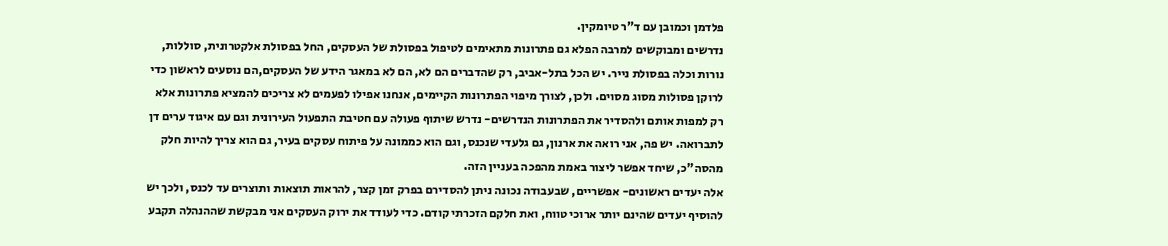פלדמן וכמובן עם ד"ר טיומקין.
נדרשים ומבוקשים למרבה הפלא גם פתרונות מתאימים לטיפול בפסולת של העסקים, החל בפסולת אלקטרונית, סוללות, נורות וכלה בפסולת נייר. יש הכל בתל-אביב, רק שהדברים הם לא, הם לא במאגר הידע של העסקים,הם נוסעים לראשון כדי לרוקן פסולות מסוג מסוים. ולכן, לצורך מיפוי הפתרונות הקיימים, אנחנו אפילו לפעמים לא צריכים להמציא פתרונות אלא רק למפות אותם ולהסדיר את הפתרונות הנדרשים- נדרש שיתוף פעולה עם חטיבת התפעול העירונית וגם עם איגוד ערים דן לתברואה. יש פה, אני רואה את ארנון, גם גלעדי שנכנס, וגם הוא כממונה על פיתוח עסקים בעיר, גם הוא צריך להיות חלק מהסה"כ, שיחד אפשר ליצור באמת מהפכה בעניין הזה.
אלה יעדים ראשונים- אפשריים, שבעבודה נכונה ניתן להסדירם בפרק זמן קצר, להראות תוצאות ותוצרים עד לכנס, ולכך יש להוסיף יעדים שהינם יותר ארוכי טווח, ואת חלקם הזכרתי קודם. כדי לעודד את ירוק העסקים אני מבקשת שההנהלה תקבע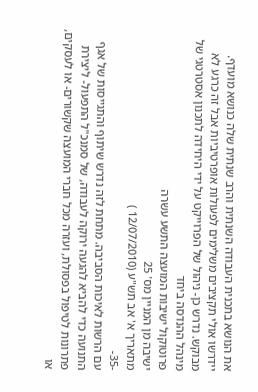את הנושא בתכנית העבודה השנתית והרב שנתית שלה כנושא מועדף. יידרשו אולי תקציבים משלימים לפעולות אופרטיביות אבל זה כרגע לא מבוקש. נדרש כן- ניהול של הפרוייקט על ידי היחידה לתכנון אסטרטגי של מינהל ההנדסה ביחד
פרוטוקול ישיבות המועצה התשע עשרה
ישיבה מן המניין מס' 25
מתאריך א' אב תש"ע (12/07/2010 )
-35-
עם הרשות לאיכות הסביבה. מתחת לזה נדרש שיתוף והתגייסות של אגף התנועה כדי להביא להגעה ירוקה לעבודה, של סמנכ"ל התפעול- ליצירת פתרונות לטיפול בפסולת, ועזרה מכל חברי המועצה שקשורים- או לעסקים, או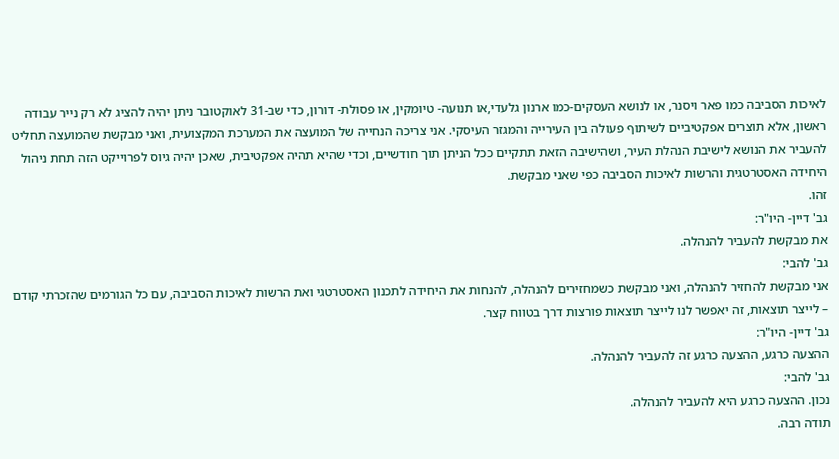לאיכות הסביבה כמו פאר ויסנר, או לנושא העסקים-כמו ארנון גלעדי,או תנועה- טיומקין, או פסולת- דורון, כדי שב-31 לאוקטובר ניתן יהיה להציג לא רק נייר עבודה ראשון, אלא תוצרים אפקטיביים לשיתוף פעולה בין העירייה והמגזר העיסקי. אני צריכה הנחייה של המועצה את המערכת המקצועית, ואני מבקשת שהמועצה תחליט להעביר את הנושא לישיבת הנהלת העיר, ושהישיבה הזאת תתקיים ככל הניתן תוך חודשיים, וכדי שהיא תהיה אפקטיבית, שאכן יהיה גיוס לפרוייקט הזה תחת ניהול היחידה האסטרטגית והרשות לאיכות הסביבה כפי שאני מבקשת.
זהו.
גב' דיין- היו"ר:
את מבקשת להעביר להנהלה.
גב' להבי:
אני מבקשת להחזיר להנהלה, ואני מבקשת כשמחזירים להנהלה, להנחות את היחידה לתכנון האסטרטגי ואת הרשות לאיכות הסביבה, עם כל הגורמים שהזכרתי קודם – לייצר תוצאות, זה יאפשר לנו לייצר תוצאות פורצות דרך בטווח קצר.
גב' דיין- היו"ר:
ההצעה כרגע, ההצעה כרגע זה להעביר להנהלה.
גב' להבי:
נכון. ההצעה כרגע היא להעביר להנהלה.
תודה רבה.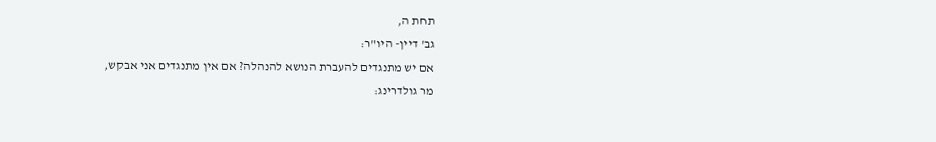תחת ה,
גב' דיין- היו"ר:
אם יש מתנגדים להעברת הנושא להנהלה? אם אין מתנגדים אני אבקש,
מר גולדרינג: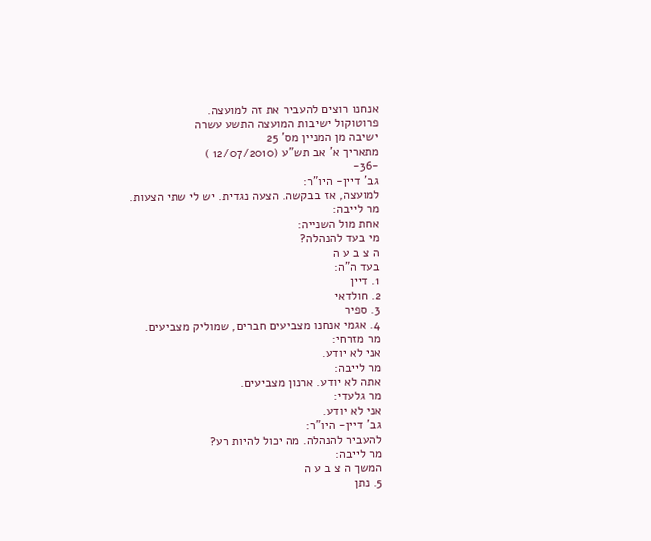אנחנו רוצים להעביר את זה למועצה.
פרוטוקול ישיבות המועצה התשע עשרה
ישיבה מן המניין מס' 25
מתאריך א' אב תש"ע (12/07/2010 )
-36-
גב' דיין- היו"ר:
למועצה, אז בבקשה. הצעה נגדית. יש לי שתי הצעות.
מר לייבה:
אחת מול השנייה:
מי בעד להנהלה?
ה צ ב ע ה
בעד ה"ה:
1. דיין
2. חולדאי
3. ספיר
4. אגמי אנחנו מצביעים חברים, שמוליק מצביעים.
מר מזרחי:
אני לא יודע.
מר לייבה:
אתה לא יודע. ארנון מצביעים.
מר גלעדי:
אני לא יודע.
גב' דיין- היו"ר:
להעביר להנהלה. מה יכול להיות רע?
מר לייבה:
המשך ה צ ב ע ה
5. נתן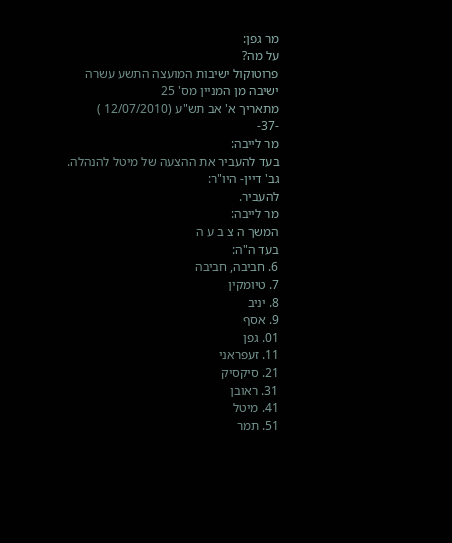מר גפן:
על מה?
פרוטוקול ישיבות המועצה התשע עשרה
ישיבה מן המניין מס' 25
מתאריך א' אב תש"ע (12/07/2010 )
-37-
מר לייבה:
בעד להעביר את ההצעה של מיטל להנהלה.
גב' דיין- היו"ר:
להעביר.
מר לייבה:
המשך ה צ ב ע ה
בעד ה"ה:
6. חביבה, חביבה
7. טיומקין
8. יניב
9. אסף
01. גפן
11. זעפראני
21. סיקסיק
31. ראובן
41. מיטל
51. תמר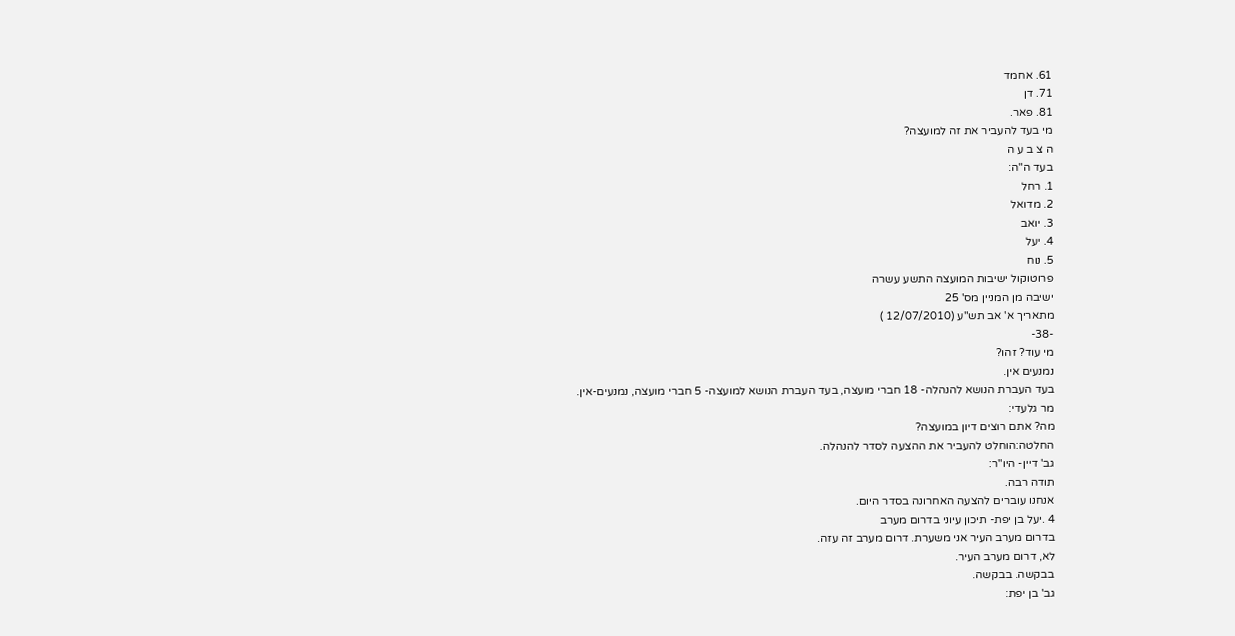61. אחמד
71. דן
81. פאר.
מי בעד להעביר את זה למועצה?
ה צ ב ע ה
בעד ה"ה:
1. רחל
2. מדואל
3. יואב
4. יעל
5. נוח
פרוטוקול ישיבות המועצה התשע עשרה
ישיבה מן המניין מס' 25
מתאריך א' אב תש"ע (12/07/2010 )
-38-
מי עוד? זהו?
נמנעים אין.
בעד העברת הנושא להנהלה- 18 חברי מועצה, בעד העברת הנושא למועצה- 5 חברי מועצה, נמנעים-אין.
מר גלעדי:
מה? אתם רוצים דיון במועצה?
החלטה:הוחלט להעביר את ההצעה לסדר להנהלה.
גב' דיין- היו"ר:
תודה רבה.
אנחנו עוברים להצעה האחרונה בסדר היום.
4 .יעל בן יפת- תיכון עיוני בדרום מערב
בדרום מערב העיר אני משערת. דרום מערב זה עזה.
לא, דרום מערב העיר.
בבקשה. בבקשה.
גב' בן יפת: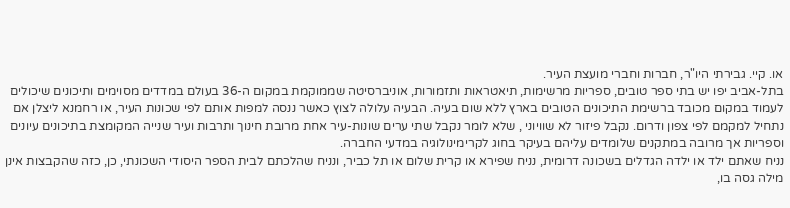או. קיי. גבירתי היו"ר, חברות וחברי מועצת העיר.
בתל-אביב יפו יש בתי ספר טובים, ספריות מרשימות, תיאטראות ותזמורות, אוניברסיטה שממוקמת במקום ה-36 בעולם במדדים מסוימים ותיכונים שיכולים לעמוד במקום מכובד ברשימת התיכונים הטובים בארץ ללא שום בעיה. הבעיה עלולה לצוץ כאשר ננסה למפות אותם לפי שכונות העיר, או רחמנא ליצלן אם נתחיל למקמם לפי צפון ודרום. נקבל פיזור לא שוויוני , שלא לומר נקבל שתי ערים שונות-עיר אחת מרובת חינוך ותרבות ועיר שנייה המקומצת בתיכונים עיונים וספריות אך מרובה במתקנים שלומדים עליהם בעיקר בחוג לקרימינולוגיה במדעי החברה.
נניח שאתם ילד או ילדה הגדלים בשכונה דרומית, נניח שפירא או קרית שלום או תל כביר, ונניח שהלכתם לבית הספר היסודי השכונתי, כן, כזה שהקבצות אינן מילה גסה בו,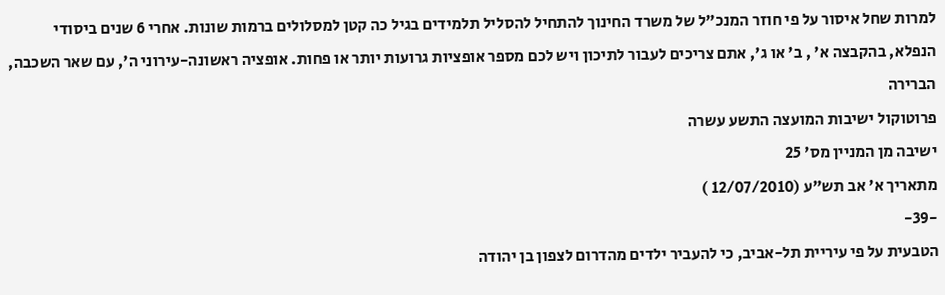למרות שחל איסור על פי חוזר המנכ"ל של משרד החינוך להתחיל להסליל תלמידים בגיל כה קטן למסלולים ברמות שונות. אחרי 6 שנים ביסודי הנפלא, בהקבצה א' , ב' או ג', אתם צריכים לעבור לתיכון ויש לכם מספר אופציות גרועות יותר או פחות. אופציה ראשונה-עירוני ה', עם שאר השכבה, הברירה
פרוטוקול ישיבות המועצה התשע עשרה
ישיבה מן המניין מס' 25
מתאריך א' אב תש"ע (12/07/2010 )
-39-
הטבעית על פי עיריית תל-אביב, כי להעביר ילדים מהדרום לצפון בן יהודה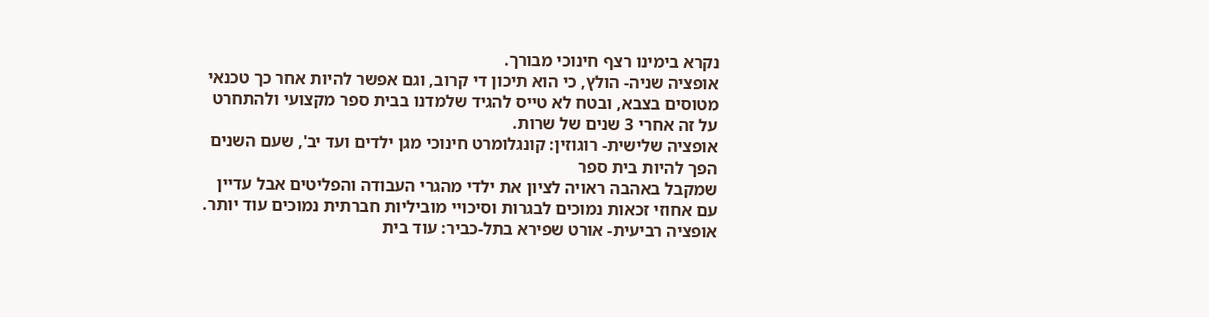נקרא בימינו רצף חינוכי מבורך.
אופציה שניה- הולץ, כי הוא תיכון די קרוב, וגם אפשר להיות אחר כך טכנאי מטוסים בצבא, ובטח לא טייס להגיד שלמדנו בבית ספר מקצועי ולהתחרט על זה אחרי 3 שנים של שרות.
אופציה שלישית- רוגוזין: קונגלומרט חינוכי מגן ילדים ועד יב', שעם השנים הפך להיות בית ספר
שמקבל באהבה ראויה לציון את ילדי מהגרי העבודה והפליטים אבל עדיין עם אחוזי זכאות נמוכים לבגרות וסיכויי מוביליות חברתית נמוכים עוד יותר.
אופציה רביעית- אורט שפירא בתל-כביר: עוד בית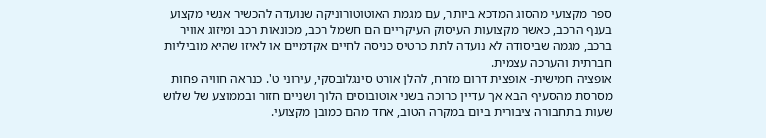ספר מקצועי מהסוג המדכא ביותר, עם מגמת האוטוטורוניקה שנועדה להכשיר אנשי מקצוע בענף הרכב, כאשר מקצועות העיסוק העיקריים הם חשמל רכב, מכונאות רכב ומיזוג אוויר ברכב, מגמה שביסודה לא נועדה לתת כרטיס כניסה לחיים אקדמיים או לאיזו שהיא מוביליות חברתית והערכה עצמית.
אופציה חמישית- אופצית דרום מזרח, להלן אורט סינגלובסקי, עירוני ט'. כנראה חוויה פחות מסרסת מהסעיף הבא אך עדיין כרוכה בשני אוטובוסים הלוך ושניים חזור ובממוצע של שלוש שעות בתחבורה ציבורית ביום במקרה הטוב, אחד מהם כמובן מקצועי.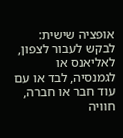אופציה שישית: לבקש לעבור לצפון, לאליאנס או לגמנסיה, לבד או עם עוד חבר או חברה, חוויה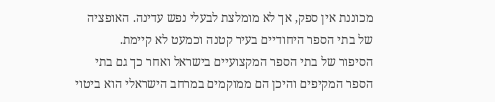מכוננת אין ספק, אך לא מומלצת לבעלי נפש עדינה. האופציה של בתי הספר היחודיים בעיר קטנה וכמעט לא קיימת.
הסיפור של בתי הספר המקצועיים בישראל ואחר כך גם בתי הספר המקיפים והיכן הם ממוקמים במרחב הישראלי הוא ביטוי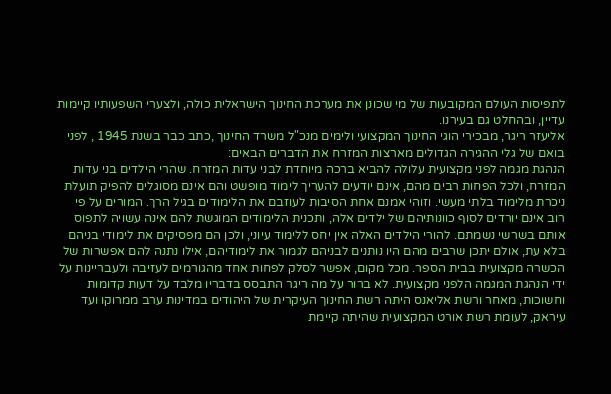לתפיסות העולם המקובעות של מי שכונן את מערכת החינוך הישראלית כולה, ולצערי השפעותיו קיימות עדיין, ובהחלט גם בעירנו.
אליעזר ריגר, מבכירי הוגי החינוך המקצועי ולימים מנכ"ל משרד החינוך ,כתב כבר בשנת 1945 , לפני בואם של גלי ההגירה הגדולים מארצות המזרח את הדברים הבאים:
הנהגת מגמה לפני מקצועית עלולה להביא ברכה מיוחדת לבני עדות המזרח. שהרי הילדים בני עדות המזרח, ולכל הפחות רבים מהם, אינם יודעים להעריך לימוד מופשט והם אינם מסוגלים להפיק תועלת ניכרת מלימוד בלתי מעשי. וזוהי אמנם אחת הסיבות לעוזבם את הלימודים בגיל הרך. המורים על פי רוב אינם יורדים לסוף כוונותיהם של ילדים אלה, ותכנית הלימודים המוגשת להם אינה עשויה לתפוס אותם בשרשי נשמתם. להורי הילדים האלה אין יחס ללימוד עיוני, ולכן הם מפסיקים את לימודי בניהם בלא עת, אולם יתכן שרבים מהם היו נותנים לבניהם לגמור את לימודיהם, אילו נתנה להם אפשרות של הכשרה מקצועית בבית הספר. מכל מקום, אפשר לסלק לפחות אחד מהגורמים לעזיבה ולעבריינות על ידי הנהגת המגמה הלפני מקצועית. לא ברור על מה ריגר התבסס בדבריו מלבד על דעות קדומות וחשוכות, מאחר ורשת אליאנס היתה רשת החינוך העיקרית של היהודים במדינות ערב ממרוקו ועד עיראק, לעומת רשת אורט המקצועית שהיתה קיימת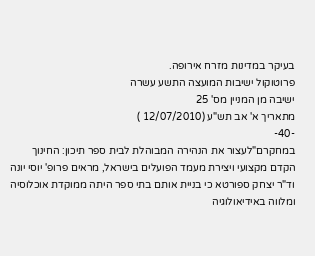בעיקר במדינות מזרח אירופה.
פרוטוקול ישיבות המועצה התשע עשרה
ישיבה מן המניין מס' 25
מתאריך א' אב תש"ע (12/07/2010 )
-40-
במחקרם"לעצור את הנהירה המבוהלת לבית ספר תיכון: החינוך הקדם מקצועי ויצירת מעמד הפועלים בישראל, מראים פרופ' יוסי יונה וד"ר יצחק ספורטא כי בניית אותם בתי ספר היתה ממוקדת אוכלוסיה ומלווה באידיאולוגיה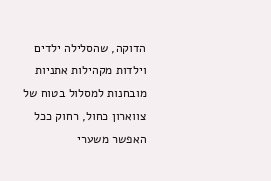הדוקה, שהסלילה ילדים וילדות מקהילות אתניות מובחנות למסלול בטוח של צווארון כחול, רחוק ככל האפשר משערי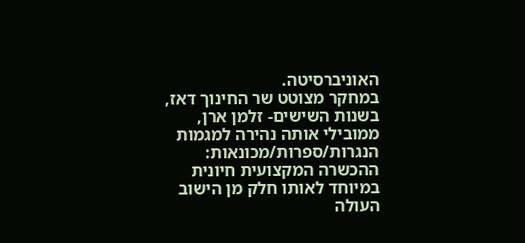האוניברסיטה.
במחקר מצוטט שר החינוך דאז, בשנות השישים- זלמן ארן, ממובילי אותה נהירה למגמות הנגרות/ספרות/מכונאות: ההכשרה המקצועית חיונית במיוחד לאותו חלק מן הישוב העולה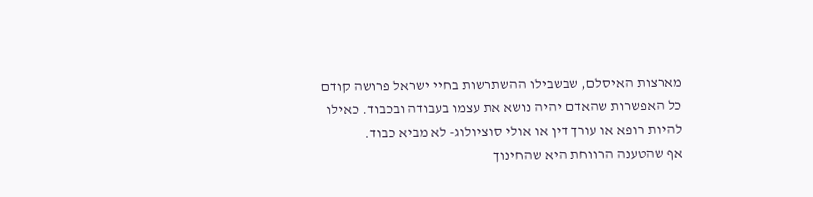מארצות האיסלם, שבשבילו ההשתרשות בחיי ישראל פרושה קודם כל האפשרות שהאדם יהיה נושא את עצמו בעבודה ובכבוד. כאילו להיות רופא או עורך דין או אולי סוציולוג- לא מביא כבוד.
אף שהטענה הרווחת היא שהחינוך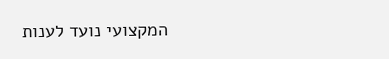המקצועי נועד לענות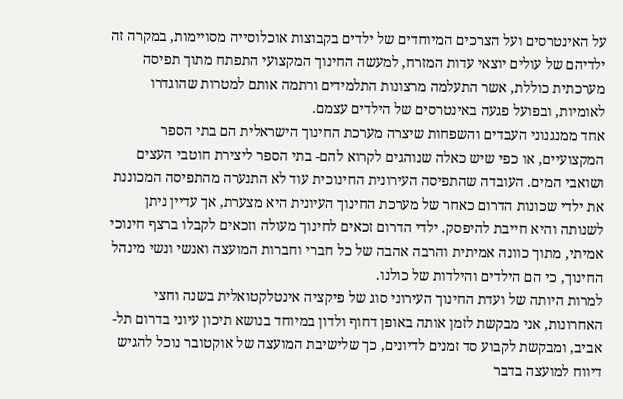על האינטרסים ועל הצרכים המיוחדים של ילדים בקבוצות אוכלוסייה מסויימות, במקרה זה ילדיהם של עולים יוצאי עדות המזרח, למעשה החינוך המקצועי התפתח מתוך תפיסה מערכתית כוללת, אשר התעלמה מרצונות התלמידים ורתמה אותם למטרות שהוגדרו לאומיות, ובפועל פגעה באינטרסים של הילדים עצמם.
אחד ממנגנוני העבדים והשפחות שיצרה מערכת החינוך הישראלית הם בתי הספר המקצועיים, או כפי שיש כאלה שנוהגים לקרוא להם- בתי הספר ליצירת חוטבי העצים ושואבי המים. העובדה שהתפיסה העירונית החינוכית עוד לא התנערה מהתפיסה המכוננת את ילדי שכונות הדרום כאחר של מערכת החינוך העיונית היא מצערת, אך עדיין ניתן לשנותה והיא חייבת להיפסק. ילדי הדרום זכאים לחינוך מעולה וזכאים לקבלו ברצף חינוכי אמיתי, מתוך כוונה אמיתית והרבה אהבה של כל חברי וחברות המועצה ואנשי ונשי מינהל החינוך, כי הם הילדים והילדות של כולנו.
למרות היותה של ועדת החינוך העירוני סוג של פיקציה אינטלקטואלית בשנה וחצי האחרונות, אני מבקשת לזמן אותה באופן דחוף ולדון במיוחד בנושא תיכון עיוני בדרום תל-אביב, ומבקשת לקבוע סד זמנים לדיונים, כך שלישיבת המועצה של אוקטובר נוכל להגיש דיווח למועצה בדבר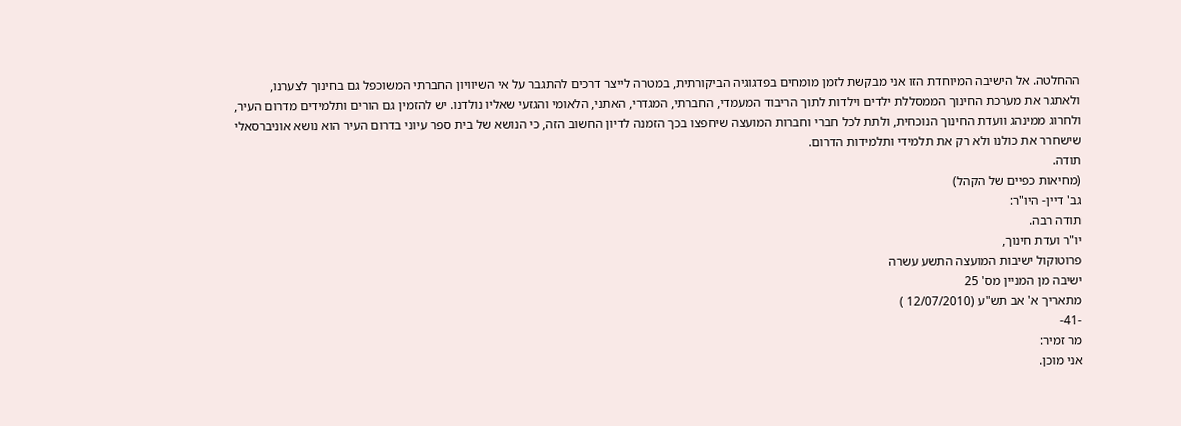ההחלטה. אל הישיבה המיוחדת הזו אני מבקשת לזמן מומחים בפדגוגיה הביקורתית, במטרה לייצר דרכים להתגבר על אי השיוויון החברתי המשוכפל גם בחינוך לצערנו, ולאתגר את מערכת החינוך הממסללת ילדים וילדות לתוך הריבוד המעמדי, החברתי, המגדרי, האתני, הלאומי והגזעי שאליו נולדנו. יש להזמין גם הורים ותלמידים מדרום העיר, ולחרוג ממינהג וועדת החינוך הנוכחית, ולתת לכל חברי וחברות המועצה שיחפצו בכך הזמנה לדיון החשוב הזה, כי הנושא של בית ספר עיוני בדרום העיר הוא נושא אוניברסאלי שישחרר את כולנו ולא רק את תלמידי ותלמידות הדרום.
תודה.
(מחיאות כפיים של הקהל)
גב' דיין- היו"ר:
תודה רבה.
יו"ר ועדת חינוך,
פרוטוקול ישיבות המועצה התשע עשרה
ישיבה מן המניין מס' 25
מתאריך א' אב תש"ע (12/07/2010 )
-41-
מר זמיר:
אני מוכן.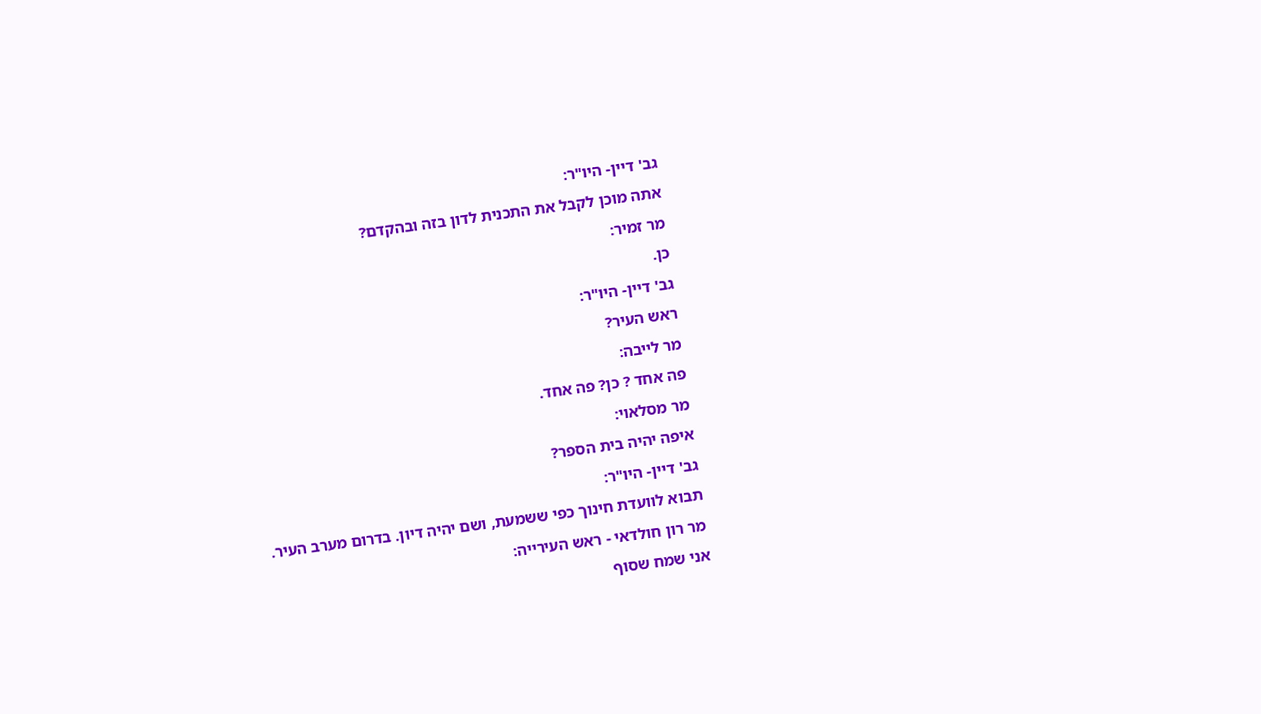גב' דיין- היו"ר:
אתה מוכן לקבל את התכנית לדון בזה ובהקדם?
מר זמיר:
כן.
גב' דיין- היו"ר:
ראש העיר?
מר לייבה:
פה אחד ? כן? פה אחד.
מר מסלאוי:
איפה יהיה בית הספר?
גב' דיין- היו"ר:
תבוא לוועדת חינוך כפי ששמעת, ושם יהיה דיון. בדרום מערב העיר.
מר רון חולדאי - ראש העירייה:
אני שמח שסוף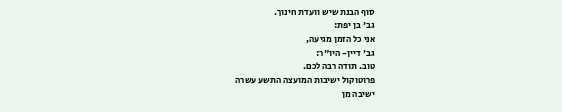סוף הבנת שיש וועדת חינוך.
גב' בן יפת:
אני כל הזמן מגיעה,
גב' דיין- היו"ר:
טוב. תודה רבה לכם.
פרוטוקול ישיבות המועצה התשע עשרה
ישיבה מן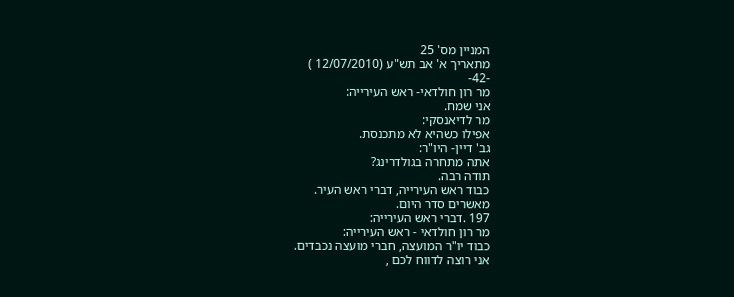המניין מס' 25
מתאריך א' אב תש"ע (12/07/2010 )
-42-
מר רון חולדאי- ראש העירייה:
אני שמח.
מר לדיאנסקי:
אפילו כשהיא לא מתכנסת.
גב' דיין- היו"ר:
אתה מתחרה בגולדרינג?
תודה רבה.
כבוד ראש העירייה, דברי ראש העיר.
מאשרים סדר היום.
197 .דברי ראש העירייה:
מר רון חולדאי - ראש העירייה:
כבוד יו"ר המועצה, חברי מועצה נכבדים.
אני רוצה לדווח לכם ,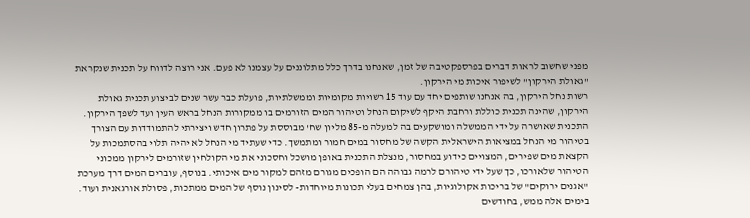מפני שחשוב לראות דברים בפרספקטיבה של זמן, שאנחנו בדרך כלל מתלוננים על עצמנו לא פעם. אני רוצה לדווח על תכנית שנקראת "גאולת הירקון" לשיפור איכות מי הירקון.
רשות נחל הירקון, בה אנחנו שותפים יחד עם עוד 15 רשויות מקומיות וממשלתיות, פועלת כבר עשר שנים לביצוע תכנית גאולת הירקון, שהינה תכנית כוללת ורחבת היקף לשיקום הנחל וטיהור המים הזורמים בו ממקורות הנחל בראש העין ועד לשפך הירקון. התכנית שאושרה על ידי הממשלה ומושקעים בה למעלה מ-85 מליון שח' מבוססת על פתרון חדש ויצירתי להתמודדות עם הצורך בטיהור מי הנחל במציאות הישראלית הקשה של מחסור במים חמור ומתמשך. כדי שעתיד מי הנחל לא יהיה תלוי בהסתמכות על הקצאת מים שפירים, המצויים כידוע במחסור, מנצלת התכנית באופן מושכל וחסכוני את מי הקולחין שזורמים לירקון ממכוני הטיהור שלאורכו, כך שעל ידי טיהורם לרמה גבוהה הם הופכים מגורם מזהם למקור מים איכותי. בנוסף, עוברים המים דרך מערכת "אגנים ירוקים" של בריכות אקולוגיות, בהן צמחים בעלי תכונות מיוחדות- לסינון נוסף של המים ממתכות, פסולת אורגאנית ועוד. בימים אלה ממש, בחודשים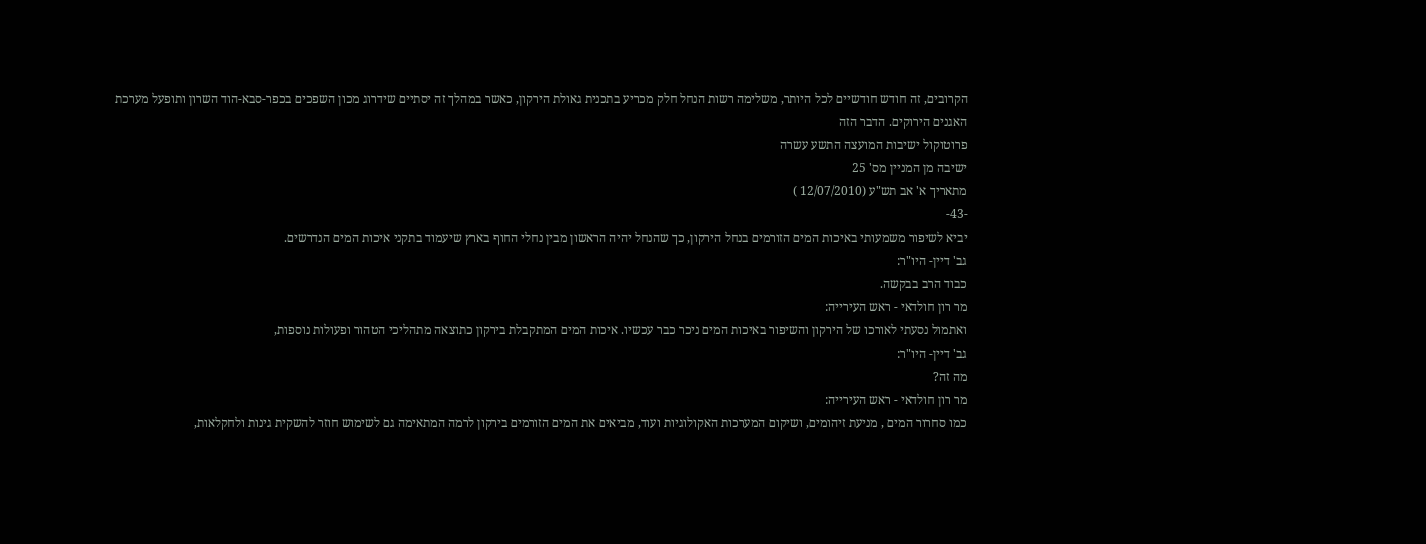הקרובים, זה חודש חודשיים לכל היותר, משלימה רשות הנחל חלק מכריע בתכנית גאולת הירקון, כאשר במהלך זה יסתיים שידרוג מכון השפכים בכפר-סבא-הוד השרון ותופעל מערכת האגנים הירוקים. הדבר הזה
פרוטוקול ישיבות המועצה התשע עשרה
ישיבה מן המניין מס' 25
מתאריך א' אב תש"ע (12/07/2010 )
-43-
יביא לשיפור משמעותי באיכות המים הזורמים בנחל הירקון, כך שהנחל יהיה הראשון מבין נחלי החוף בארץ שיעמוד בתקני איכות המים הנדרשים.
גב' דיין- היו"ר:
כבוד הרב בבקשה.
מר רון חולדאי - ראש העירייה:
ואתמול נסעתי לאורכו של הירקון והשיפור באיכות המים ניכר כבר עכשיו. איכות המים המתקבלת בירקון כתוצאה מתהליכי הטהור ופעולות נוספות,
גב' דיין- היו"ר:
מה זה?
מר רון חולדאי - ראש העירייה:
כמו סחרור המים , מניעת זיהומים, ושיקום המערכות האקולוגיות ועוד, מביאים את המים הזורמים בירקון לרמה המתאימה גם לשימוש חוזר להשקית גינות ולחקלאות,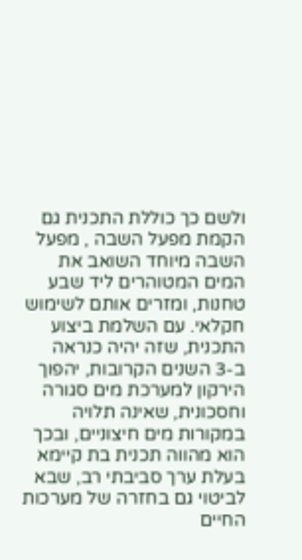ולשם כך כוללת התכנית גם הקמת מפעל השבה , מפעל השבה מיוחד השואב את המים המטוהרים ליד שבע טחנות, ומזרים אותם לשימוש חקלאי. עם השלמת ביצוע התכנית, שזה יהיה כנראה ב-3 השנים הקרובות, יהפוך הירקון למערכת מים סגורה וחסכונית, שאינה תלויה במקורות מים חיצוניים, ובכך הוא מהווה תכנית בת קיימא בעלת ערך סביבתי רב, שבא לביטוי גם בחזרה של מערכות החיים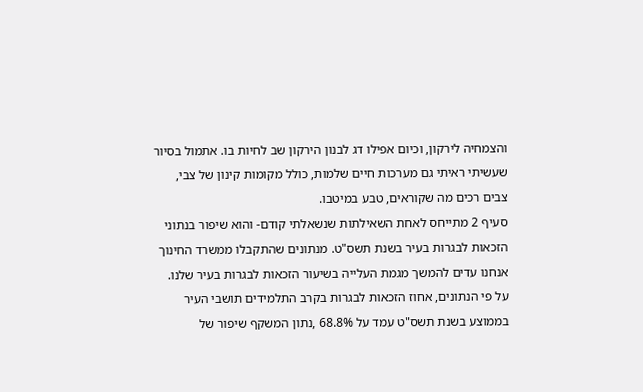והצמחיה לירקון, וכיום אפילו דג לבנון הירקון שב לחיות בו. אתמול בסיור שעשיתי ראיתי גם מערכות חיים שלמות, כולל מקומות קינון של צבי, צבים רכים מה שקוראים, טבע במיטבו.
סעיף 2 מתייחס לאחת השאילתות שנשאלתי קודם- והוא שיפור בנתוני הזכאות לבגרות בעיר בשנת תשס"ט. מנתונים שהתקבלו ממשרד החינוך אנחנו עדים להמשך מגמת העלייה בשיעור הזכאות לבגרות בעיר שלנו. על פי הנתונים, אחוז הזכאות לבגרות בקרב התלמידים תושבי העיר בממוצע בשנת תשס"ט עמד על 68.8% ,נתון המשקף שיפור של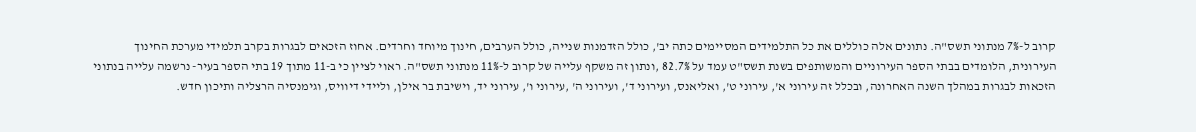קרוב ל-7% מנתוני תשס"ה. נתונים אלה כוללים את כל התלמידים המסיימים כתה יב', כולל הזדמנות שנייה, כולל הערבים, חינוך מיוחד וחרדים. אחוז הזכאים לבגרות בקרב תלמידי מערכת החינוך העירונית, הלומדים בבתי הספר העירוניים והמשותפים בשנת תשס"ט עמד על 82.7% ,ונתון זה משקף עלייה של קרוב ל-11% מנתוני תשס"ה. ראוי לציין כי ב-11 מתוך 19 בתי הספר בעיר- נרשמה עלייה בנתוני הזכאות לבגרות במהלך השנה האחרונה, ובכלל זה עירוני א', עירוני ט', ואליאנס, ועירוני ד', ועירוני ה' ,עירוני ו', עירוני יד, וישיבת בר אילן, וליידי דיוויס, וגימנסיה הרצליה ותיכון חדש.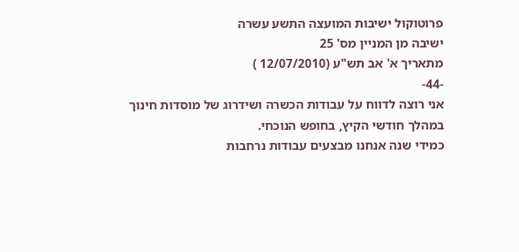פרוטוקול ישיבות המועצה התשע עשרה
ישיבה מן המניין מס' 25
מתאריך א' אב תש"ע (12/07/2010 )
-44-
אני רוצה לדווח על עבודות הכשרה ושידרוג של מוסדות חינוך במהלך חודשי הקיץ, בחופש הנוכחי.
כמידי שנה אנחנו מבצעים עבודות נרחבות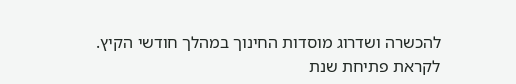להכשרה ושדרוג מוסדות החינוך במהלך חודשי הקיץ.
לקראת פתיחת שנת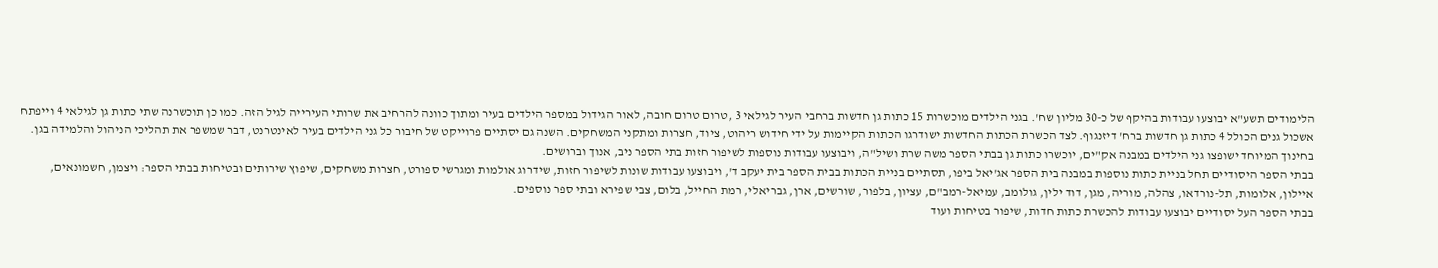הלימודים תשע"א יבוצעו עבודות בהיקף של כ-30 מליון שח'. בגני הילדים מוכשרות 15 כתות גן חדשות ברחבי העיר לגילאי 3 ,טרום טרום חובה, לאור הגידול במספר הילדים בעיר ומתוך כוונה להרחיב את שרותי העירייה לגיל הזה. כמו כן תוכשרנה שתי כתות גן לגילאי 4 וייפתח אשכול גנים הכולל 4 כתות גן חדשות ברח' דיזנגוף. לצד הכשרת הכתות החדשות ישודרגו הכתות הקיימות על ידי חידוש ריהוט, ציוד, חצרות ומתקני המשחקים. השנה גם יסתיים פרוייקט של חיבור כל גני הילדים בעיר לאינטרנט, דבר שמשפר את תהליכי הניהול והלמידה בגן.
בחינוך המיוחד ישופצו גני הילדים במבנה אק"ים, יוכשרו כתות גן בבתי הספר משה שרת ושיל"ה, ויבוצעו עבודות נוספות לשיפור חזות בתי הספר ניב, אנוך וברושים.
בבתי הספר היסודיים תחל בניית כתות נוספות במבנה בית הספר אג'יאל ביפו, תסתיים בניית הכתות בבית הספר בית יעקב ד', ויבוצעו עבודות שונות לשיפור חזות, שידרוג אולמות ומגרשי ספורט, חצרות משחקים, שיפוץ שירותים ובטיחות בבתי הספר: ויצמן, חשמונאים, איילון, אלומות, תל-נורדאו, צהלה, מוריה, מגן, דוד ילין, גולומב, עמיאל-רמב"ם, עציון, בלפור, שורשים, ארן, גבריאלי, רמת החייל, בלום, צבי שפירא ובתי ספר נוספים.
בבתי הספר העל יסודיים יבוצעו עבודות להכשרת כתות חדות, שיפור בטיחות ועוד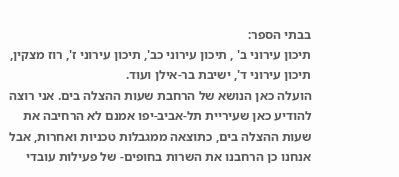בבתי הספר:
תיכון עירוני ב' , תיכון עירוני כב', תיכון עירוני ז', רוז מצקין, תיכון עירוני ד', ישיבת בר-אילן ועוד.
הועלה כאן הנושא של הרחבת שעות ההצלה בים. אני רוצה להודיע כאן שעיריית תל-אביב-יפו אמנם לא הרחיבה את שעות ההצלה בים, כתוצאה ממגבלות טכניות ואחרות, אבל אנחנו כן הרחבנו את השרות בחופים- של פעילות עובדי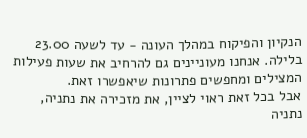הנקיון והפיקוח במהלך העונה - עד לשעה 23.00 בלילה. אנחנו מעוניינים גם להרחיב את שעות פעילות המצילים ומחפשים פתרונות שיאפשרו זאת.
אבל בכל זאת ראוי לציין, את מזכירה את נתניה, נתניה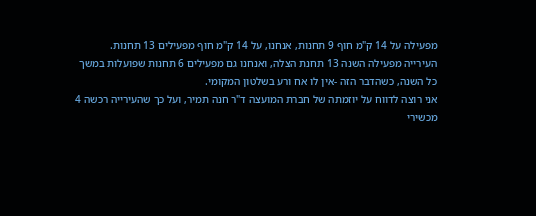מפעילה על 14 ק"מ חוף 9 תחנות, אנחנו, על 14 ק"מ חוף מפעילים 13 תחנות.
העירייה מפעילה השנה 13 תחנת הצלה, ואנחנו גם מפעילים 6 תחנות שפועלות במשך כל השנה, כשהדבר הזה -אין לו אח ורע בשלטון המקומי.
אני רוצה לדווח על יוזמתה של חברת המועצה ד"ר חנה תמיר, ועל כך שהעירייה רכשה 4 מכשירי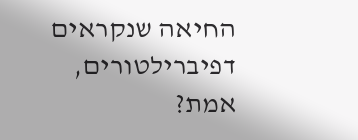החיאה שנקראים דפיברילטורים, אמת?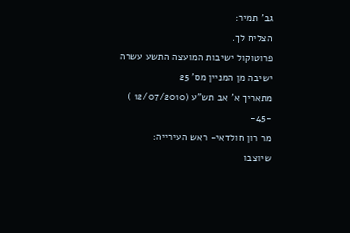גב' תמיר:
הצליח לך.
פרוטוקול ישיבות המועצה התשע עשרה
ישיבה מן המניין מס' 25
מתאריך א' אב תש"ע (12/07/2010 )
-45-
מר רון חולדאי- ראש העירייה:
שיוצבו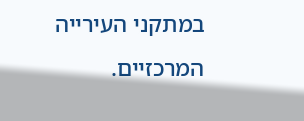במתקני העירייה המרכזיים.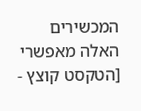המכשירים האלה מאפשרי
[הטקסט קוצץ -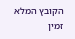הקובץ המלא זמין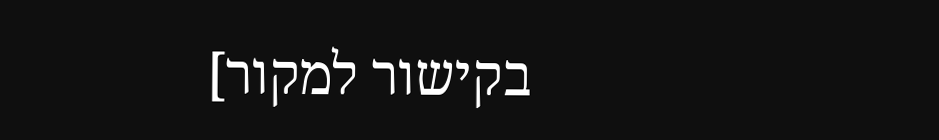בקישור למקור]